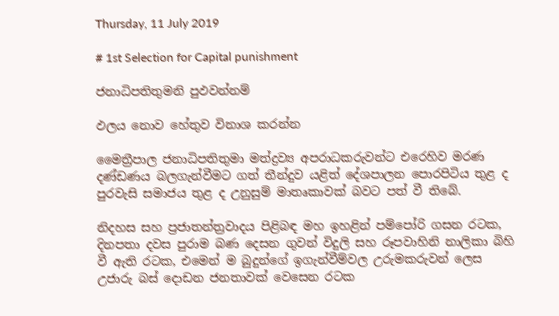Thursday, 11 July 2019

# 1st Selection for Capital punishment

ජනාධිපතිතුමනි පුඵවන්නම්

ඵලය නොව හේතුව විනාශ කරන්න

මෛත්‍රීපාල ජනාධිපතිතුමා මත්ද්‍රව්‍ය අපරාධකරුවන්ට එරෙහිව මරණ දණ්ඩණය බලගැන්වීමට ගත් තීන්දුව යළිත් දේශපාලන පොරපිටිය තුළ ද පුරවැසි සමාජය තුළ ද උනුසුම් මාතෘකාවක් බවට පත් වී තිබේ.

නිදහස සහ ප්‍රජාතන්ත්‍රවාදය පිළිබඳ මහ ඉහළින් පම්පෝරි ගසන රටක, දිනපතා දවස පුරාම බණ දෙසන ගුවන් විදුලි සහ රූපවාහිනි නාලිකා බිහි වී ඇති රටක, එමෙන් ම බුදුන්ගේ ඉගැන්වීම්වල උරුමකරුවන් ලෙස උජාරු බස් දොඩන ජනතාවක් වෙසෙන රටක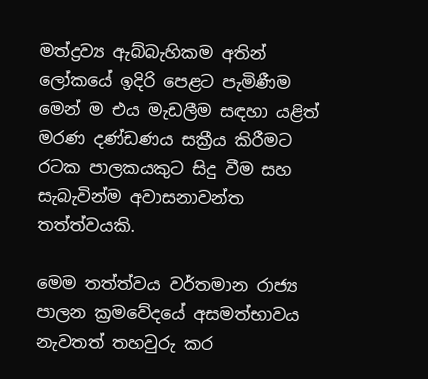මත්ද්‍රව්‍ය ඇබ්බැහිකම අතින් ලෝකයේ ඉදිරි පෙළට පැමිණීම මෙන් ම එය මැඩලීම සඳහා යළිත් මරණ දණ්ඩණය සක්‍රීය කිරීමට රටක පාලකයකුට සිදු වීම සහ සැබැවින්ම අවාසනාවන්ත තත්ත්වයකි.

මෙම තත්ත්වය වර්තමාන රාජ්‍ය පාලන ක්‍රමවේදයේ අසමත්භාවය නැවතත් තහවුරු කර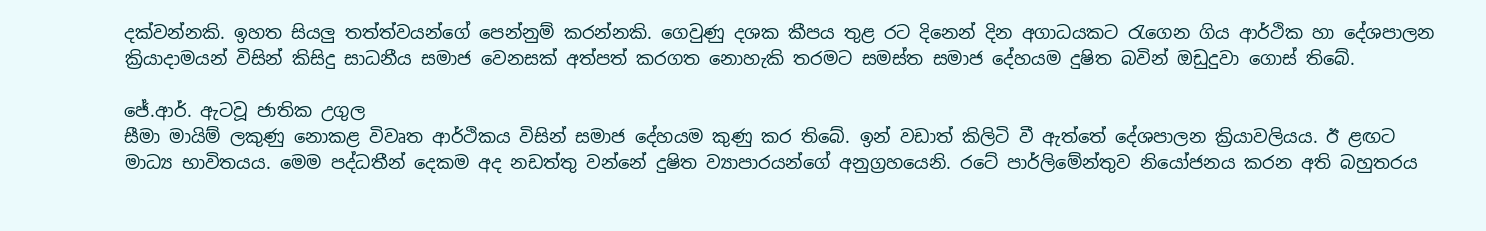දක්වන්නකි. ඉහත සියලු තත්ත්වයන්ගේ පෙන්නුම් කරන්නකි. ගෙවුණු දශක කීපය තුළ රට දිනෙන් දින අගාධයකට රැගෙන ගිය ආර්ථික හා දේශපාලන ක්‍රියාදාමයන් විසින් කිසිදු සාධනීය සමාජ වෙනසක් අත්පත් කරගත නොහැකි තරමට සමස්ත සමාජ දේහයම දුෂිත බවින් ඔඩුදුවා ගොස් තිබේ.

ජේ.ආර්. ඇටවූ ජාතික උගුල
සීමා මායිම් ලකුණු නොකළ විවෘත ආර්ථිකය විසින් සමාජ දේහයම කුණු කර තිබේ. ඉන් වඩාත් කිලිටි වී ඇත්තේ දේශපාලන ක්‍රියාවලියය. ඊ ළඟට මාධ්‍ය භාවිතයය. මෙම පද්ධතීන් දෙකම අද නඩත්තු වන්නේ දුෂිත ව්‍යාපාරයන්ගේ අනුග්‍රහයෙනි. රටේ පාර්ලිමේන්තුව නියෝජනය කරන අති බහුතරය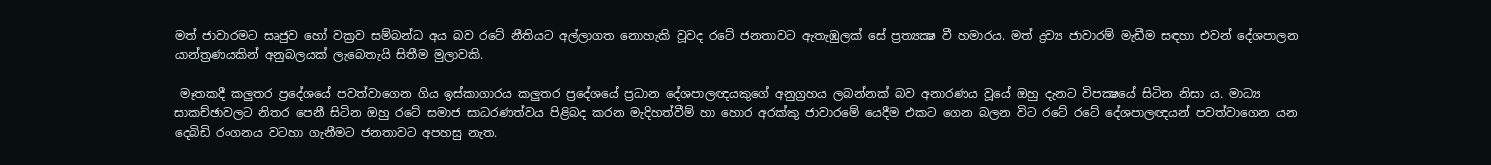මත් ජාවාරමට සෘජුව හෝ වක්‍රව සම්බන්ධ අය බව රටේ නීතියට අල්ලාගත නොහැකි වූවද රටේ ජනතාවට ඇතැඹුලක් සේ ප්‍රත්‍යක්‍ෂ වී හමාරය. මත් ද්‍රව්‍ය ජාවාරම් මැඩීම සඳහා එවන් දේශපාලන යාන්ත්‍රණයකින් අනුබලයක් ලැබෙතැයි සිතීම මුලාවකි.

 මෑතකදී කලුතර ප්‍රදේශයේ පවත්වාගෙන ගිය ඉස්කාගාරය කලුතර ප්‍රදේශයේ ප්‍රධාන දේශපාලඥයකුගේ අනුග්‍රහය ලබන්නක් බව අනාරණය වූයේ ඔහු දැනට විපක්‍ෂයේ සිටින නිසා ය. මාධ්‍ය සාකච්ඡාවලට නිතර පෙනී සිටින ඔහු රටේ සමාජ සාධරණත්වය පිළිබද කරන මැදිහත්වීම් හා හොර අරක්කු ජාවාරමේ යෙදීම එකට ගෙන බලන විට රටේ රටේ දේශපාලඥයන් පවත්වාගෙන යන දෙබිඩි රංගනය වටහා ගැනීමට ජනතාවට අපහසු නැත.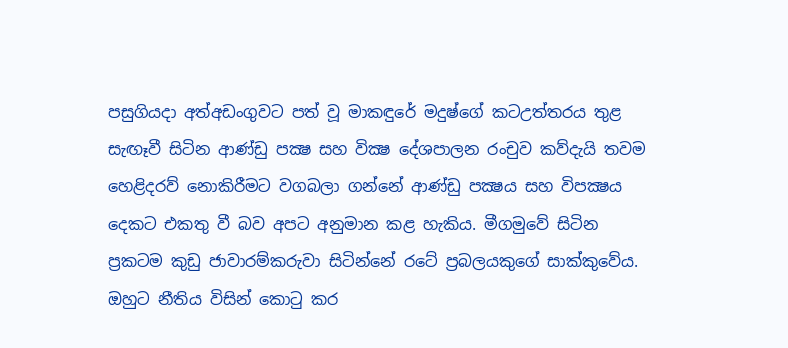පසුගියදා අත්අඩංගුවට පත් වූ මාකඳුරේ මදුෂ්ගේ කටඋත්තරය තුළ සැඟෑවී සිටින ආණ්ඩු පක්‍ෂ සහ වික්‍ෂ දේශපාලන රංචුව කව්දැයි තවම හෙළිදරව් නොකිරීමට වගබලා ගන්නේ ආණ්ඩු පක්‍ෂය සහ විපක්‍ෂය දෙකට එකතු වී බව අපට අනුමාන කළ හැකිය. මීගමුවේ සිටින ප්‍රකටම කුඩු ජාවාරම්කරුවා සිටින්නේ රටේ ප්‍රබලයකුගේ සාක්කුවේය. ඔහුට නීතිය විසින් කොටු කර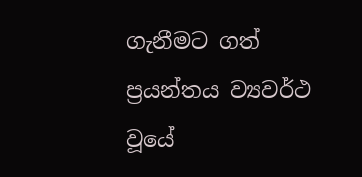ගැනීමට ගත් ප්‍රයන්තය ව්‍යවර්ථ වූයේ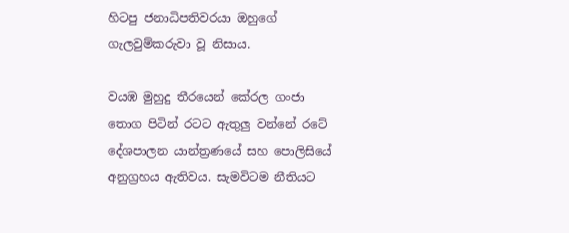හිටපු ජනාධිපතිවරයා ඔහුගේ ගැලවුම්කරුවා වූ නිසාය.

වයඹ මුහුදු තීරයෙන් කේරල ගංජා තොග පිටින් රටට ඇතුලු වන්නේ රටේ දේශපාලන යාන්ත්‍රණයේ සහ පොලිසියේ අනුග්‍රහය ඇතිවය. සැමවිටම නීතියට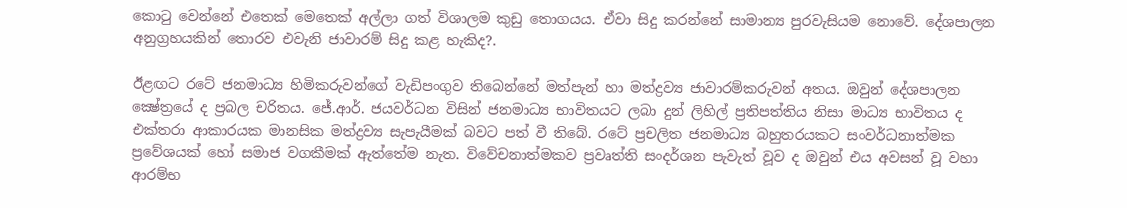කොටු වෙන්නේ එතෙක් මෙතෙක් අල්ලා ගත් විශාලම කුඩු තොගයය. ඒවා සිදු කරන්නේ සාමාන්‍ය පුරවැසියම නොවේ. දේශපාලන අනුග්‍රහයකින් තොරව එවැනි ජාවාරම් සිදු කළ හැකිද?.

ඊළඟට රටේ ජනමාධ්‍ය හිමිකරුවන්ගේ වැඩිපංගුව තිබෙන්නේ මත්පැන් හා මත්ද්‍රව්‍ය ජාවාරම්කරුවන් අතය. ඔවුන් දේශපාලන ක්‍ෂේත්‍රයේ ද ප්‍රබල චරිතය. ජේ.ආර්. ජයවර්ධන විසින් ජනමාධ්‍ය භාවිතයට ලබා දුන් ලිහිල් ප්‍රතිපත්තිය නිසා මාධ්‍ය භාවිතය ද එක්තරා ආකාරයක මානසික මත්ද්‍රව්‍ය සැපැයීමක් බවට පත් වී තිබේ. රටේ ප්‍රචලිත ජනමාධ්‍ය බහුතරයකට සංවර්ධනාත්මක ප්‍රවේශයක් හෝ සමාජ වගකීමක් ඇත්තේම නැත. විවේචනාත්මකව ප්‍රවෘත්ති සංදර්ශන පැවැත් වූව ද ඔවුන් එය අවසන් වූ වහා ආරම්භ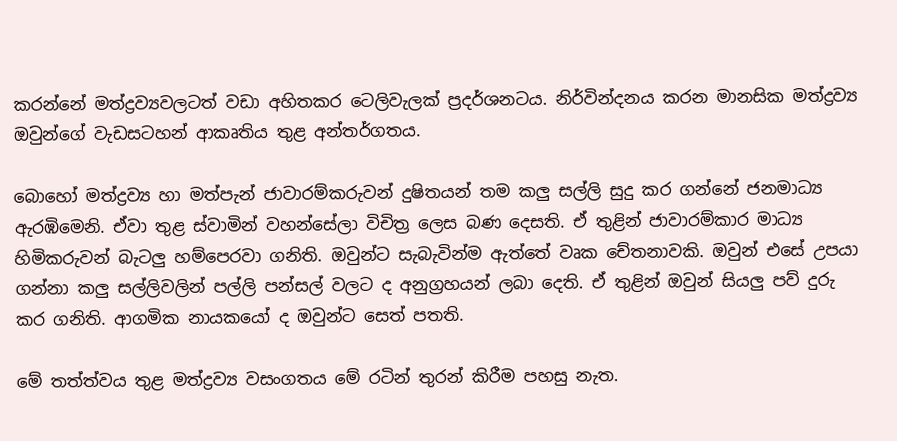කරන්නේ මත්ද්‍රව්‍යවලටත් වඩා අහිතකර ටෙලිවැලක් ප්‍රදර්ශනටය. නිර්වින්දනය කරන මානසික මත්ද්‍රව්‍ය ඔවුන්ගේ වැඩසටහන් ආකෘතිය තුළ අන්තර්ගතය.

බොහෝ මත්ද්‍රව්‍ය හා මත්පැන් ජාවාරම්කරුවන් දුෂිතයන් තම කලු සල්ලි සුදු කර ගන්නේ ජනමාධ්‍ය ඇරඹිමෙනි. ඒවා තුළ ස්වාමින් වහන්සේලා විචිත්‍ර ලෙස බණ දෙසති. ඒ තුළින් ජාවාරම්කාර මාධ්‍ය හිමිකරුවන් බැටලු හම්පෙරවා ගනිති. ඔවුන්ට සැබැවින්ම ඇත්තේ වෘක චේතනාවකි. ඔවුන් එසේ උපයා ගන්නා කලු සල්ලිවලින් පල්ලි පන්සල් වලට ද අනුග්‍රහයන් ලබා දෙති. ඒ තුළින් ඔවුන් සියලු පව් දුරු කර ගනිති. ආගමික නායකයෝ ද ඔවුන්ට සෙත් පතති.

මේ තත්ත්වය තුළ මත්ද්‍රව්‍ය වසංගතය මේ රටින් තුරන් කිරීම පහසු නැත.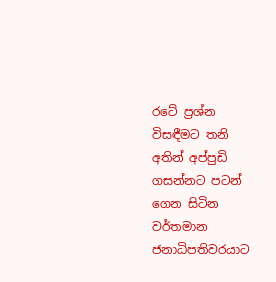රටේ ප්‍රශ්න විසඳීමට තනි අතින් අප්පුඩි ගසන්නට පටන් ගෙන සිටින වර්තමාන ජනාධිපතිවරයාට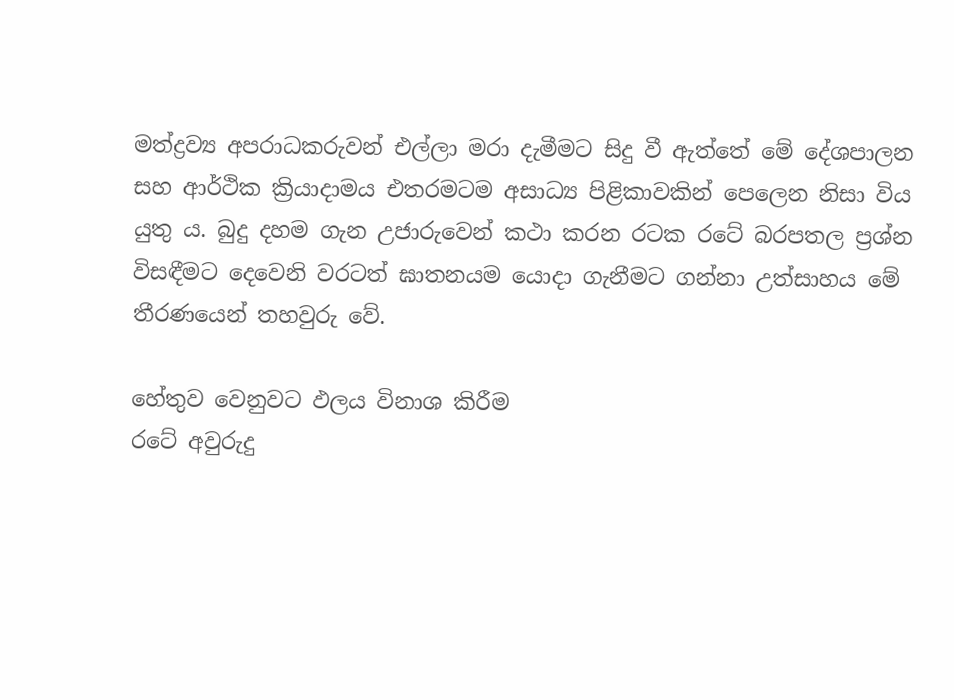මත්ද්‍රව්‍ය අපරාධකරුවන් එල්ලා මරා දැමීමට සිදු වී ඇත්තේ මේ දේශපාලන සහ ආර්ථික ක්‍රියාදාමය එතරමටම අසාධ්‍ය පිළිකාවකින් පෙලෙන නිසා විය යුතු ය. බුදු දහම ගැන උජාරුවෙන් කථා කරන රටක රටේ බරපතල ප්‍රශ්න විසඳීමට දෙවෙනි වරටත් ඝාතනයම යොදා ගැනීමට ගන්නා උත්සාහය මේ තීරණයෙන් තහවුරු වේ.

හේතුව වෙනුවට ඵලය විනාශ කිරීම
රටේ අවුරුදු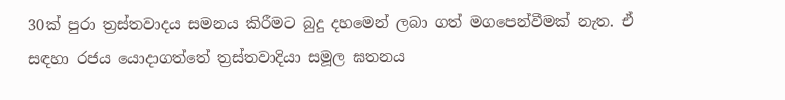30ක් පුරා ත්‍රස්තවාදය සමනය කිරීමට බුදු දහමෙන් ලබා ගත් මගපෙන්වීමක් නැත. ඒ සඳහා රජය යොදාගත්තේ ත්‍රස්තවාදියා සමූල ඝතනය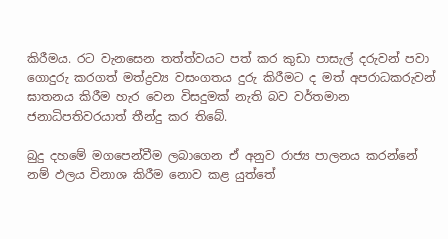කිරීමය. රට වැනසෙන තත්ත්වයට පත් කර කුඩා පාසැල් දරුවන් පවා ගොදුරු කරගත් මත්ද්‍රව්‍ය වසංගතය දුරු කිරීමට ද මත් අපරාධකරුවන් ඝාතනය කිරීම හැර වෙන විසදුමක් නැති බව වර්තමාන ජනාධිපතිවරයාත් තීන්දු කර තිබේ.

බුදු දහමේ මගපෙන්වීම ලබාගෙන ඒ අනුව රාජ්‍ය පාලනය කරන්නේ නම් ඵලය විනාශ කිරීම නොව කළ යුත්තේ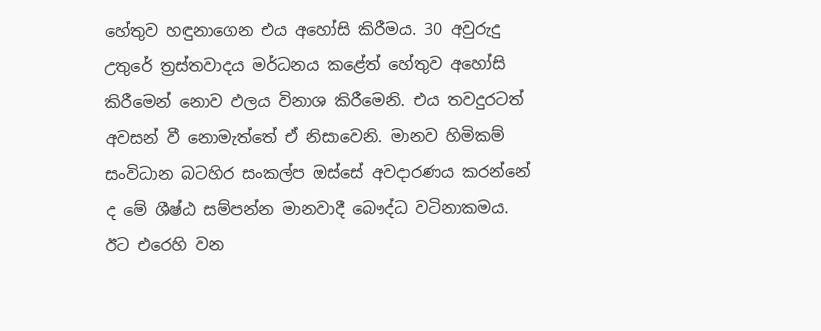හේතුව හඳුනාගෙන එය අහෝසි කිරීමය. 30 අවුරුදු උතුරේ ත්‍රස්තවාදය මර්ධනය කළේත් හේතුව අහෝසි කිරීමෙන් නොව ඵලය විනාශ කිරීමෙනි. එය තවදුරටත් අවසන් වී නොමැත්තේ ඒ නිසාවෙනි. මානව හිමිකම් සංවිධාන බටහිර සංකල්ප ඔස්සේ අවදාරණය කරන්නේ ද මේ ශීෂ්ඨ සම්පන්න මානවාදී බෞද්ධ වටිනාකමය. ඊට එරෙහි වන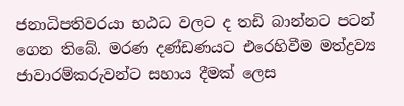ජනාධිපතිවරයා භඨධ වලට ද තඩි බාන්නට පටන් ගෙන තිබේ. මරණ දණ්ඩණයට එරෙහිවීම මත්ද්‍රව්‍ය ජාවාරම්කරුවන්ට සහාය දීමක් ලෙස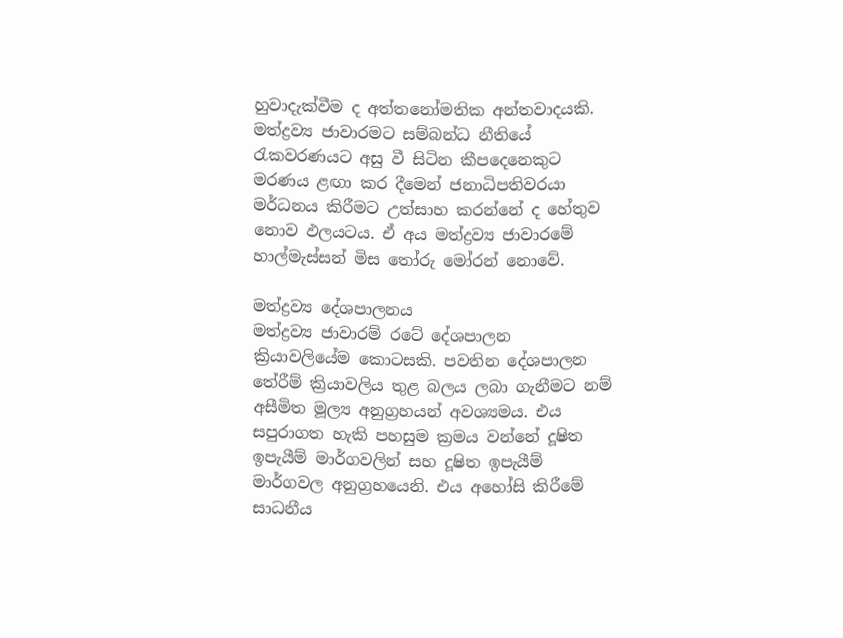හුවාදැක්වීම ද අත්තනෝමතික අන්තවාදයකි.
මත්ද්‍රව්‍ය ජාවාරමට සම්බන්ධ නීතියේ රැකවරණයට අසු වී සිටින කීපදෙනෙකුට මරණය ළඟා කර දීමෙන් ජනාධිපතිවරයා මර්ධනය කිරීමට උත්සාහ කරන්නේ ද හේතුව නොව ඵලයටය. ඒ අය මත්ද්‍රව්‍ය ජාවාරමේ හාල්මැස්සන් මිස තෝරු මෝරන් නොවේ.

මත්ද්‍රව්‍ය දේශපාලනය
මත්ද්‍රව්‍ය ජාවාරම් රටේ දේශපාලන ක්‍රියාවලියේම කොටසකි. පවතින දේශපාලන තේරීම් ක්‍රියාවලිය තුළ බලය ලබා ගැනීමට නම් අසීමිත මූල්‍ය අනුග්‍රහයන් අවශ්‍යමය. එය සපුරාගත හැකි පහසුම ක්‍රමය වන්නේ දූෂිත ඉපැයීම් මාර්ගවලින් සහ දූෂිත ඉපැයීම් මාර්ගවල අනුග්‍රහයෙනි. එය අහෝසි කිරීමේ සාධනීය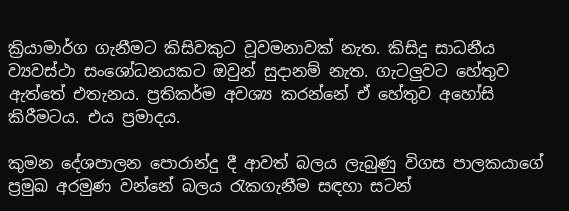ක්‍රියාමාර්ග ගැනීමට කිසිවකුට වූවමනාවක් නැත. කිසිදු සාධනීය ව්‍යවස්ථා සංශෝධනයකට ඔවුන් සුදානම් නැත. ගැටලුවට හේතුව ඇත්තේ එතැනය. ප්‍රතිකර්ම අවශ්‍ය කරන්නේ ඒ හේතුව අහෝසි කිරීමටය. එය ප්‍රමාදය.

කුමන දේශපාලන පොරාන්දු දී ආවත් බලය ලැබුණු විගස පාලකයාගේ ප්‍රමුඛ අරමුණ වන්නේ බලය රැකගැනීම සඳහා සටන්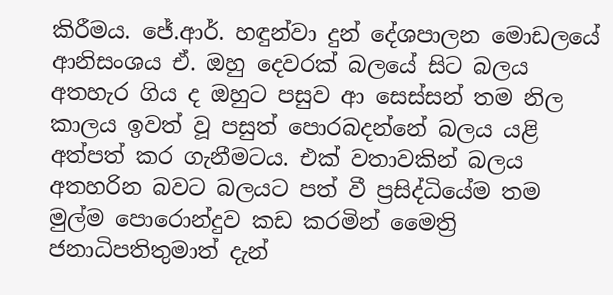කිරීමය. ජේ.ආර්. හඳුන්වා දුන් දේශපාලන මොඩලයේ ආනිසංශය ඒ. ඔහු දෙවරක් බලයේ සිට බලය අතහැර ගිය ද ඔහුට පසුව ආ සෙස්සන් තම නිල කාලය ඉවත් වූ පසුත් පොරබදන්නේ බලය යළි අත්පත් කර ගැනීමටය. එක් වතාවකින් බලය අතහරින බවට බලයට පත් වී ප්‍රසිද්ධියේම තම මුල්ම පොරොන්දුව කඩ කරමින් මෛත්‍රි ජනාධිපතිතුමාත් දැන්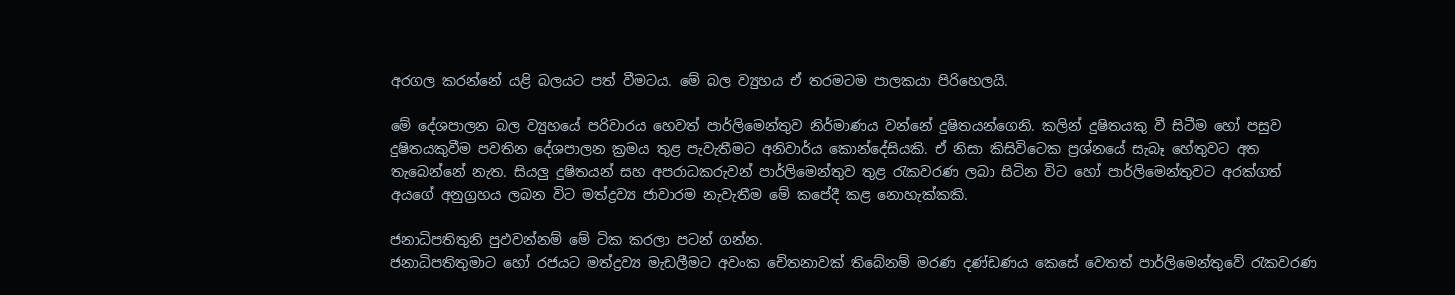අරගල කරන්නේ යළි බලයට පත් වීමටය. මේ බල ව්‍යුහය ඒ තරමටම පාලකයා පිරිහෙලයි.

මේ දේශපාලන බල ව්‍යුහයේ පරිවාරය හෙවත් පාර්ලිමෙන්තුව නිර්මාණය වන්නේ දුෂිතයන්ගෙනි. කලින් දුෂිතයකු වී සිටීම හෝ පසුව දුෂිතයකුවීම පවතින දේශපාලන ක්‍රමය තුළ පැවැතීමට අනිවාර්ය කොන්දේසියකි. ඒ නිසා කිසිවිටෙක ප්‍රශ්නයේ සැබෑ හේතුවට අත තැබෙන්නේ නැත. සියලු දුෂිතයන් සහ අපරාධකරුවන් පාර්ලිමෙන්තුව තුළ රැකවරණ ලබා සිටින විට හෝ පාර්ලිමෙන්තුවට අරක්ගත් අයගේ අනුග්‍රහය ලබන විට මත්ද්‍රව්‍ය ජාවාරම නැවැතීම මේ කපේදී කළ නොහැක්කකි.

ජනාධිපතිතුනි පුඵවන්නම් මේ ටික කරලා පටන් ගන්න.
ජනාධිපතිතුමාට හෝ රජයට මත්ද්‍රව්‍ය මැඩලීමට අවංක චේතනාවක් තිබේනම් මරණ දණ්ඩණය කෙසේ වෙතත් පාර්ලිමෙන්තුවේ රැකවරණ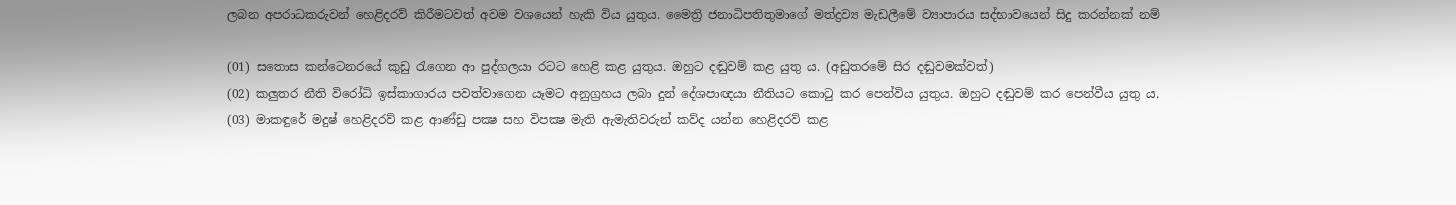ලබන අපරාධකරුවන් හෙළිදරව් කිරීමටවත් අවම වශයෙන් හැකි විය යුතුය. මෛත්‍රි ජනාධිපතිතුමාගේ මත්ද්‍රව්‍ය මැඩලීමේ ව්‍යාපාරය සද්භාවයෙන් සිදු කරන්නක් නම්

(01) සතොස කන්ටෙනරයේ කුඩු රැගෙන ආ පුද්ගලයා රටට හෙළි කළ යුතුය. ඔහුට දඬුවම් කළ යුතු ය. (අඩුතරමේ සිර දඬුවමක්වත්)
(02) කලුතර නීති විරෝධි ඉස්කාගාරය පවත්වාගෙන යෑමට අනුග්‍රහය ලබා දුන් දේශපාඥයා නීතියට කොටු කර පෙන්විය යුතුය. ඔහුට දඬුවම් කර පෙන්වීය යුතු ය.
(03) මාකඳුරේ මදුෂ් හෙළිදරව් කළ ආණ්ඩු පක්‍ෂ සහ විපක්‍ෂ මැති ඇමැතිවරුන් කව්ද යන්න හෙළිදරව් කළ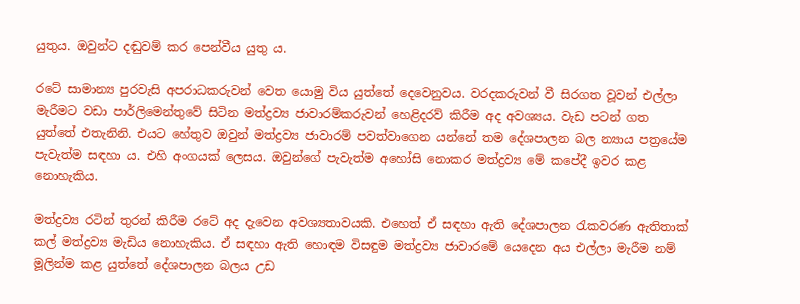යුතුය. ඔවුන්ට දඬුවම් කර පෙන්වීය යුතු ය.

රටේ සාමාන්‍ය පුරවැසි අපරාධකරුවන් වෙත යොමු විය යුත්තේ දෙවෙනුවය. වරදකරුවන් වී සිරගත වූවන් එල්ලා මැරීමට වඩා පාර්ලිමෙන්තුවේ සිටින මත්ද්‍රව්‍ය ජාවාරම්කරුවන් හෙළිදරව් කිරීම අද අවශ්‍යය. වැඩ පටන් ගත යුත්තේ එතැනිනි. එයට හේතුව ඔවුන් මත්ද්‍රව්‍ය ජාවාරම් පවත්වාගෙන යන්නේ තම දේශපාලන බල න්‍යාය පත්‍රයේම පැවැත්ම සඳහා ය. එහි අංගයක් ලෙසය. ඔවුන්ගේ පැවැත්ම අහෝසි නොකර මත්ද්‍රව්‍ය මේ කපේදී ඉවර කළ නොහැකිය.

මත්ද්‍රව්‍ය රටින් තුරන් කිරීම රටේ අද දැවෙන අවශ්‍යතාවයකි. එහෙත් ඒ සඳහා ඇති දේශපාලන රැකවරණ ඇතිතාක් කල් මත්ද්‍රව්‍ය මැඩිය නොහැකිය. ඒ සඳහා ඇති හොඳම විසඳුම මත්ද්‍රව්‍ය ජාවාරමේ යෙදෙන අය එල්ලා මැරීම නම් මූලින්ම කළ යුත්තේ දේශපාලන බලය උඩ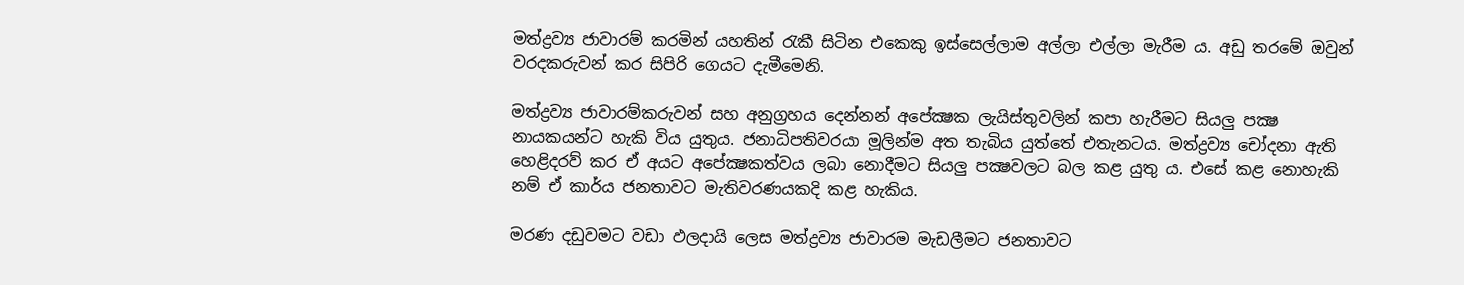මත්ද්‍රව්‍ය ජාවාරම් කරමින් යහතින් රැකී සිටින එකෙකු ඉස්සෙල්ලාම අල්ලා එල්ලා මැරීම ය. අඩු තරමේ ඔවුන් වරදකරුවන් කර සිපිරි ගෙයට දැමීමෙනි.

මත්ද්‍රව්‍ය ජාවාරම්කරුවන් සහ අනුග්‍රහය දෙන්නන් අපේක්‍ෂක ලැයිස්තුවලින් කපා හැරීමට සියලු පක්‍ෂ නායකයන්ට හැකි විය යුතුය. ජනාධිපතිවරයා මූලින්ම අත තැබිය යුත්තේ එතැනටය. මත්ද්‍රව්‍ය චෝදනා ඇති හෙළිදරව් කර ඒ අයට අපේක්‍ෂකත්වය ලබා නොදීමට සියලු පක්‍ෂවලට බල කළ යුතු ය. එසේ කළ නොහැකි නම් ඒ කාර්ය ජනතාවට මැතිවරණයකදි කළ හැකිය.

මරණ දඩුවමට වඩා ඵලදායි ලෙස මත්ද්‍රව්‍ය ජාවාරම මැඩලීමට ජනතාවට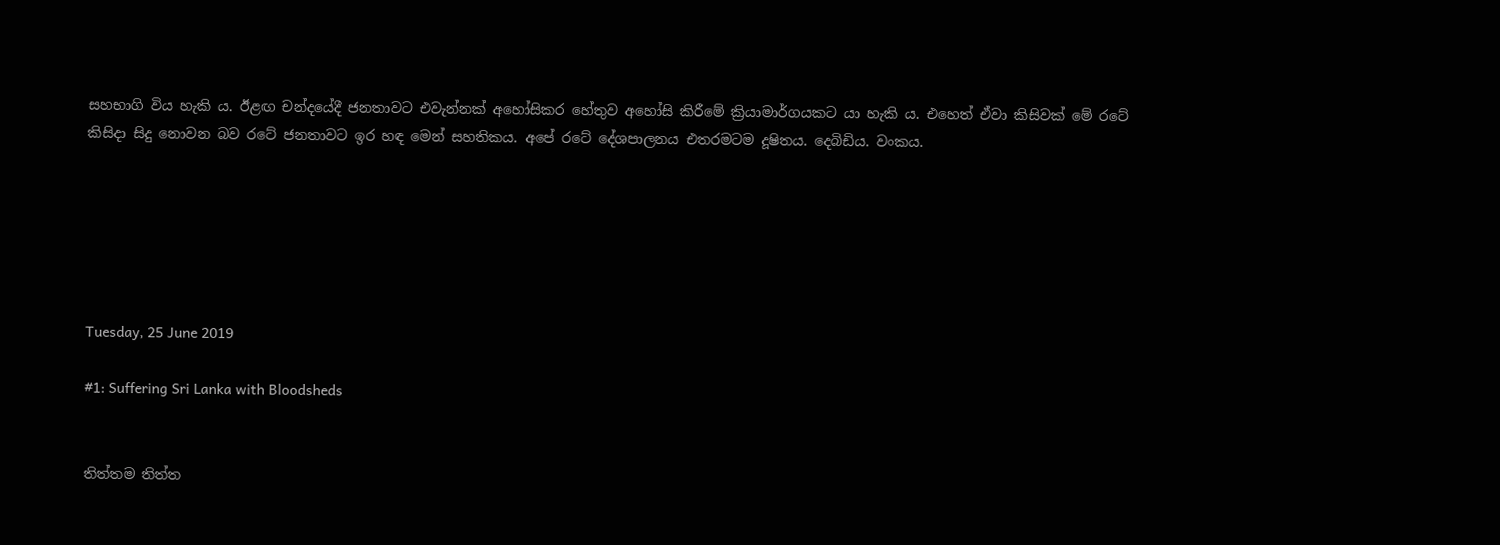සහභාගි විය හැකි ය. ඊළඟ චන්දයේදී ජනතාවට එවැන්නක් අහෝසිකර හේතුව අහෝසි කිරීමේ ක්‍රියාමාර්ගයකට යා හැකි ය. එහෙත් ඒවා කිසිවක් මේ රටේ කිසිදා සිදු නොවන බව රටේ ජනතාවට ඉර හඳ මෙන් සහතිකය. අපේ රටේ දේශපාලනය එතරමටම දූෂිතය. දෙබිඩිය. වංකය.






Tuesday, 25 June 2019

#1: Suffering Sri Lanka with Bloodsheds


තිත්තම තිත්ත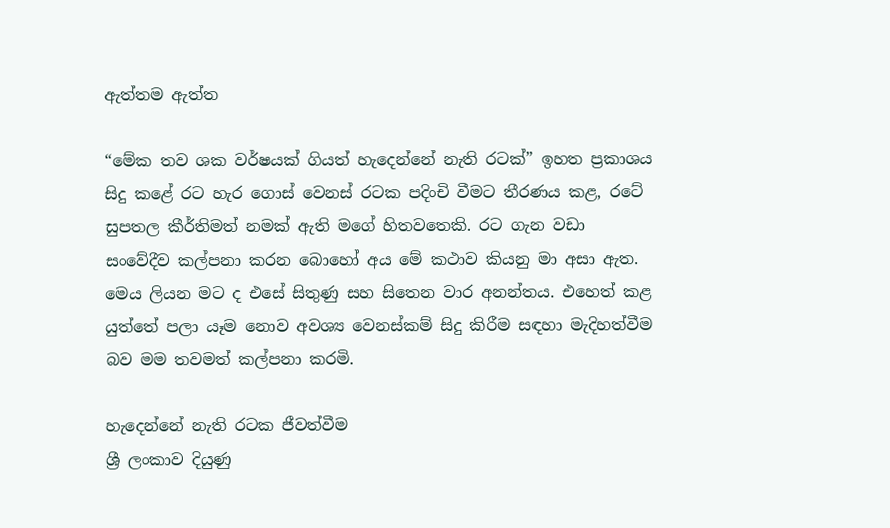ඇත්තම ඇත්ත

“මේක තව ශක වර්ෂයක් ගියත් හැදෙන්නේ නැති රටක්” ඉහත ප්‍රකාශය සිදු කළේ රට හැර ගොස් වෙනස් රටක පදිංචි වීමට තීරණය කළ, රටේ සුපතල කීර්තිමත් නමක් ඇති මගේ හිතවතෙකි. රට ගැන වඩා සංවේදීව කල්පනා කරන බොහෝ අය මේ කථාව කියනු මා අසා ඇත. මෙය ලියන මට ද එසේ සිතුණු සහ සිතෙන වාර අනන්තය. එහෙත් කළ යුත්තේ පලා යෑම නොව අවශ්‍ය වෙනස්කම් සිදු කිරීම සඳහා මැදිහත්වීම බව මම තවමත් කල්පනා කරමි.

හැදෙන්නේ නැති රටක ජීවත්වීම
ශ්‍රී ලංකාව දියුණු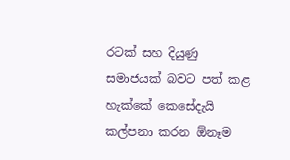රටක් සහ දියුණු සමාජයක් බවට පත් කළ හැක්කේ කෙසේදැයි කල්පනා කරන ඕනෑම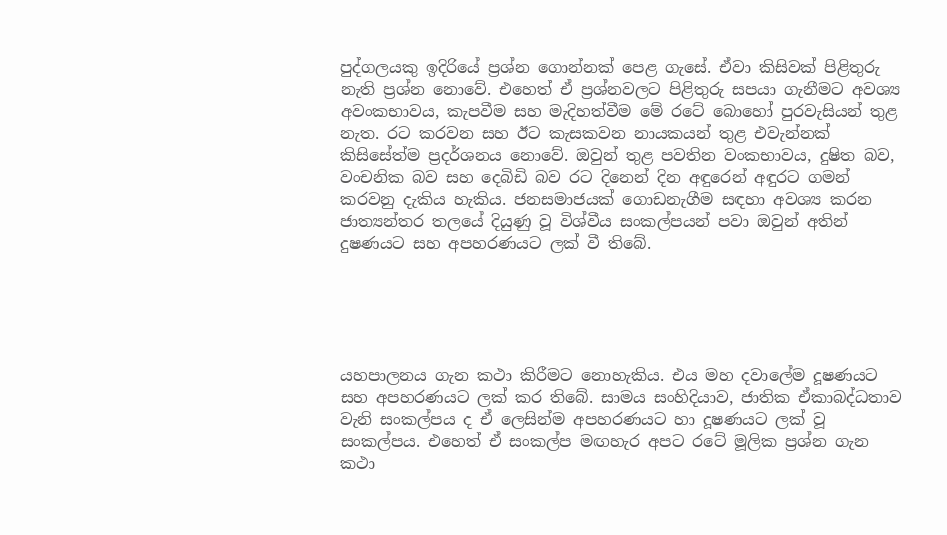පුද්ගලයකු ඉදිරියේ ප්‍රශ්න ගොන්නක් පෙළ ගැසේ. ඒවා කිසිවක් පිළිතුරු නැති ප්‍රශ්න නොවේ. එහෙත් ඒ ප්‍රශ්නවලට පිළිතුරු සපයා ගැනීමට අවශ්‍ය අවංකභාවය, කැපවීම සහ මැදිහත්වීම මේ රටේ බොහෝ පුරවැසියන් තුළ නැත. රට කරවන සහ ඊට කැසකවන නායකයන් තුළ එවැන්නක් කිසිසේත්ම ප්‍රදර්ශනය නොවේ. ඔවුන් තුළ පවතින වංකභාවය, දුෂිත බව, වංචනික බව සහ දෙබිඩි බව රට දිනෙන් දින අඳුරෙන් අඳුරට ගමන් කරවනු දැකිය හැකිය. ජනසමාජයක් ගොඩනැගීම සඳහා අවශ්‍ය කරන ජාත්‍යන්තර තලයේ දියුණු වූ විශ්වීය සංකල්පයන් පවා ඔවුන් අතින් දුෂණයට සහ අපහරණයට ලක් වී තිබේ.





යහපාලනය ගැන කථා කිරීමට නොහැකිය. එය මහ දවාලේම දූෂණයට සහ අපහරණයට ලක් කර තිබේ. සාමය සංහිදියාව, ජාතික ඒකාබද්ධතාව වැනි සංකල්පය ද ඒ ලෙසින්ම අපහරණයට හා දූෂණයට ලක් වූ සංකල්පය. එහෙත් ඒ සංකල්ප මඟහැර අපට රටේ මූලික ප්‍රශ්න ගැන කථා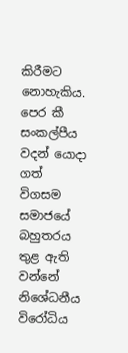කිරීමට නොහැකිය. පෙර කී සංකල්පීය වදන් යොදා ගත් විගසම සමාජයේ බහුතරය තුළ ඇති වන්නේ නිශේධනීය විරෝධිය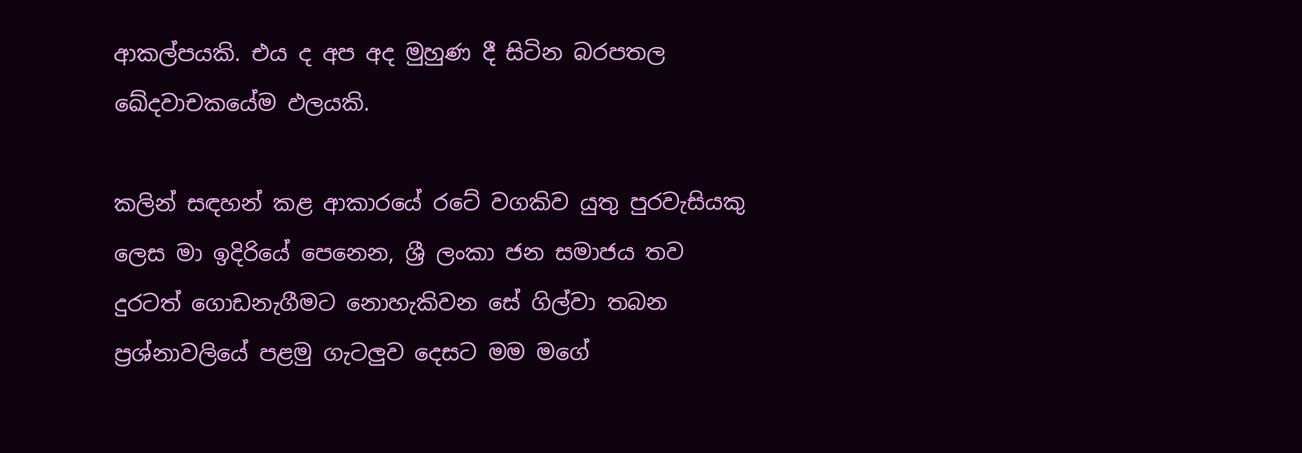ආකල්පයකි. එය ද අප අද මුහුණ දී සිටින බරපතල ඛේදවාචකයේම ඵලයකි.

කලින් සඳහන් කළ ආකාරයේ රටේ වගකිව යුතු පුරවැසියකු ලෙස මා ඉදිරියේ පෙනෙන, ශ්‍රී ලංකා ජන සමාජය තව දුරටත් ගොඩනැගීමට නොහැකිවන සේ ගිල්වා තබන ප්‍රශ්නාවලියේ පළමු ගැටලුව දෙසට මම මගේ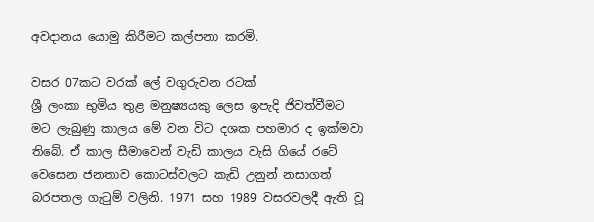අවදානය යොමු කිරීමට කල්පනා කරමි.

වසර 07කට වරක් ලේ වගුරුවන රටක්
ශ්‍රී ලංකා භුමිය තුළ මනුෂ්‍යයකු ලෙස ඉපැදි ජිවත්වීමට මට ලැබුණු කාලය මේ වන විට දශක පහමාර ද ඉක්මවා තිබේ. ඒ කාල සීමාවෙන් වැඩි කාලය වැසි ගියේ රටේ වෙසෙන ජනතාව කොටස්වලට කැඩි උනුන් නසාගත් බරපතල ගැටුම් වලිනි. 1971 සහ 1989 වසරවලදී ඇති වූ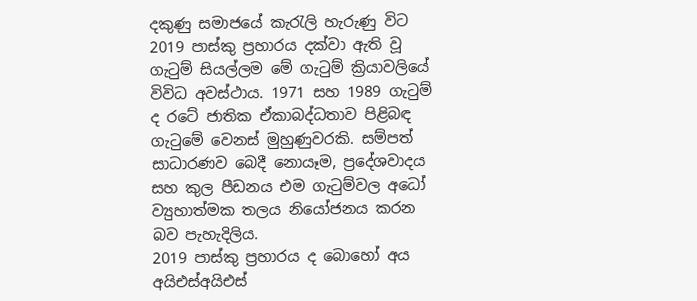දකුණු සමාජයේ කැරැලි හැරුණු විට 2019 පාස්කු ප්‍රහාරය දක්වා ඇති වූ ගැටුම් සියල්ලම මේ ගැටුම් ක්‍රියාවලියේ විවිධ අවස්ථාය. 1971 සහ 1989 ගැටුම් ද රටේ ජාතික ඒකාබද්ධතාව පිළිබඳ ගැටුමේ වෙනස් මුහුණුවරකි. සම්පත් සාධාරණව බෙදී නොයෑම, ප්‍රදේශවාදය සහ කුල පීඩනය එම ගැටුම්වල අධෝ ව්‍යුහාත්මක තලය නියෝජනය කරන බව පැහැදිලිය.
2019 පාස්කු ප්‍රහාරය ද බොහෝ අය අයිඑස්අයිඑස්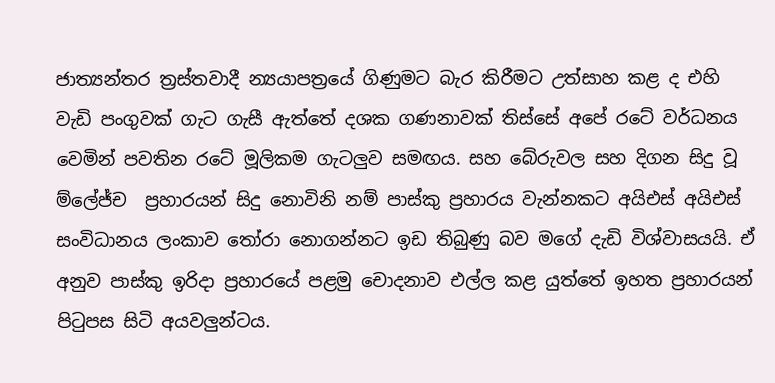ජාත්‍යන්තර ත්‍රස්තවාදී න්‍යයාපත්‍රයේ ගිණුමට බැර කිරීමට උත්සාහ කළ ද එහි වැඩි පංගුවක් ගැට ගැසී ඇත්තේ දශක ගණනාවක් තිස්සේ අපේ රටේ වර්ධනය වෙමින් පවතින රටේ මූලිකම ගැටලුව සමඟය. සහ බේරුවල සහ දිගන සිදු වූ ම්ලේජ්ච  ප්‍රහාරයන් සිදු නොවිනි නම් පාස්කු ප්‍රහාරය වැන්නකට අයිඑස් අයිඑස් සංවිධානය ලංකාව තෝරා නොගන්නට ඉඩ තිබුණු බව මගේ දැඩි විශ්වාසයයි. ඒ අනුව පාස්කු ඉරිදා ප්‍රහාරයේ පළමු චොදනාව එල්ල කළ යුත්තේ ඉහත ප්‍රහාරයන් පිටුපස සිටි අයවලුන්ටය.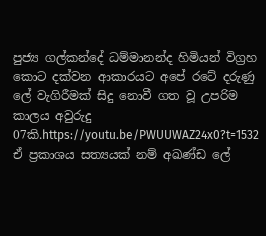පුජ්‍ය ගල්කන්දේ ධම්මානන්ද හිමියන් විග්‍රහ කොට දක්වන ආකාරයට අපේ රටේ දරුණු ලේ වැගිරීමක් සිදු නොවී ගත වූ උපරිම කාලය අවුරුදු 07කි.https://youtu.be/PWUUWAZ24x0?t=1532 ඒ ප්‍රකාශය සත්‍යයක් නම් අඛණ්ඩ ලේ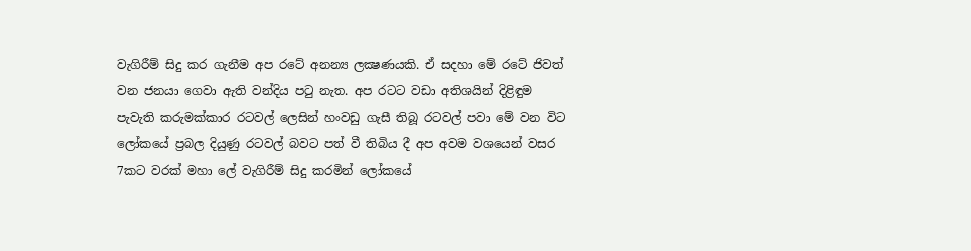වැගිරීම් සිදු කර ගැනීම අප රටේ අනන්‍ය ලක්‍ෂණයකි. ඒ සදහා මේ රටේ ජිවත් වන ජනයා ගෙවා ඇති වන්දිය පටු නැත. අප රටට වඩා අතිශයින් දිළිඳුම පැවැති කරුමක්කාර රටවල් ලෙසින් හංවඩු ගැසී තිබූ රටවල් පවා මේ වන විට ලෝකයේ ප්‍රබල දියුණු රටවල් බවට පත් වී තිබිය දී අප අවම වශයෙන් වසර 7කට වරක් මහා ලේ වැගිරීම් සිදු කරමින් ලෝකයේ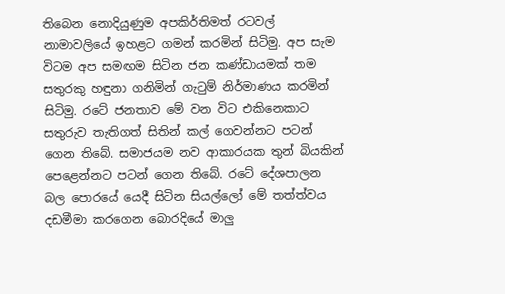තිබෙන නොදියුණුම අපකිර්තිමත් රටවල් නාමාවලියේ ඉහළට ගමන් කරමින් සිටිමු. අප සැම විටම අප සමඟම සිටින ජන කණ්ඩායමක් තම සතුරකු හඳුනා ගනිමින් ගැටුම් නිර්මාණය කරමින් සිටිමු. රටේ ජනතාව මේ වන විට එකිනෙකාට සතුරුව තැතිගත් සිතින් කල් ගෙවන්නට පටන් ගෙන තිබේ. සමාජයම නව ආකාරයක තුන් බියකින් පෙළෙන්නට පටන් ගෙන තිබේ. රටේ දේශපාලන බල පොරයේ යෙදී සිටින සියල්ලෝ මේ තත්ත්වය දඩමීමා කරගෙන බොරදියේ මාලු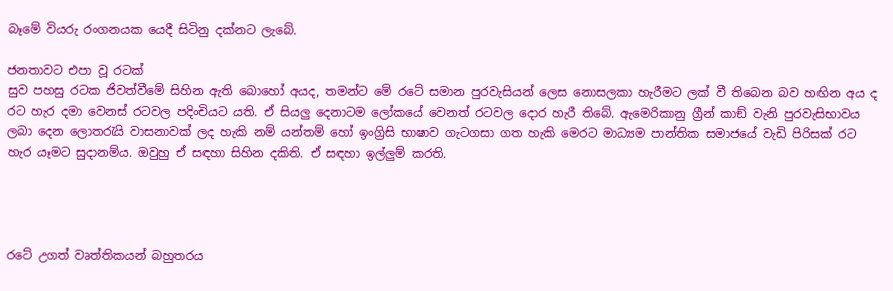බෑමේ වියරු රංගනයක යෙදී සිටිනු දක්නට ලැබේ.

ජනතාවට එපා වූ රටක්
සුව පහසු රටක ජිවත්වීමේ සිහින ඇති බොහෝ අයද, තමන්ට මේ රටේ සමාන පුරවැසියන් ලෙස නොසලකා හැරීමට ලක් වී තිබෙන බව හඟින අය ද රට හැර දමා වෙනස් රටවල පදිංචියට යති. ඒ සියලු දෙනාටම ලෝකයේ වෙනත් රටවල දොර හැරී තිබේ. ඇමෙරිකානු ග්‍රීන් කාඞ් වැනි පුරවැසිභාවය ලබා දෙන ලොතරැයි වාසනාවක් ලද හැකි නම් යන්තම් හෝ ඉංග්‍රිසි භාෂාව ගැටගසා ගත හැකි මෙරට මාධ්‍යම පාන්තික සමාජයේ වැඩි පිරිසක් රට හැර යෑමට සුදානම්ය. ඔවුහු ඒ සඳහා සිහින දකිති. ඒ සඳහා ඉල්ලුම් කරති.




රටේ උගත් වෘත්තිකයන් බහුතරය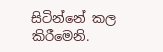සිටින්නේ කල කිරීමෙනි.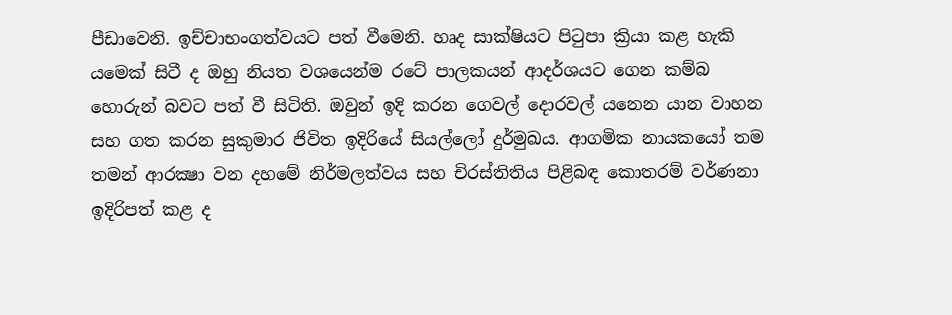පීඩාවෙනි. ඉච්චාභංගත්වයට පත් වීමෙනි. හෘද සාක්ෂියට පිටුපා ක්‍රියා කළ හැකි යමෙක් සිටී ද ඔහු නියත වශයෙන්ම රටේ පාලකයන් ආදර්ශයට ගෙන කම්බ හොරුන් බවට පත් වී සිටිති. ඔවුන් ඉදි කරන ගෙවල් දොරවල් යනෙන යාන වාහන සහ ගත කරන සුකුමාර ජිවිත ඉදිරියේ සියල්ලෝ දුර්මුඛය. ආගමික නායකයෝ තම තමන් ආරක්‍ෂා වන දහමේ නිර්මලත්වය සහ චිරස්තිතිය පිළිබඳ කොතරම් වර්ණනා ඉදිරිපත් කළ ද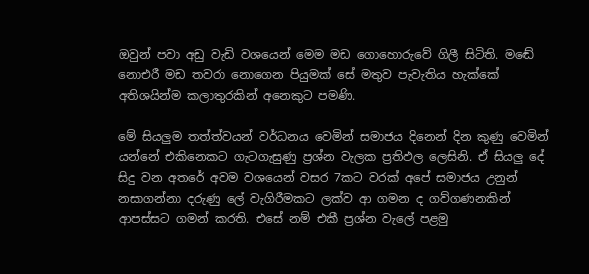ඔවුන් පවා අඩු වැඩි වශයෙන් මෙම මඩ ගොහොරුවේ ගිලී සිටිති. මඬේ නොඑරී මඩ තවරා නොගෙන පියුමක් සේ මතුව පැවැතිය හැක්කේ අතිශයින්ම කලාතුරකින් අනෙකුට පමණි.

මේ සියලුම තත්ත්වයන් වර්ධනය වෙමින් සමාජය දිනෙන් දින කුණු වෙමින් යන්නේ එකිනෙකට ගැටගැසුණු ප්‍රශ්න වැලක ප්‍රතිඵල ලෙසිනි. ඒ සියලු දේ සිදු වන අතරේ අවම වශයෙන් වසර 7කට වරක් අපේ සමාජය උනුන් නසාගන්නා දරුණු ලේ වැගිරීමකට ලක්ව ආ ගමන ද ගව්ගණනකින් ආපස්සට ගමන් කරති. එසේ නම් එකී ප්‍රශ්න වැලේ පළමු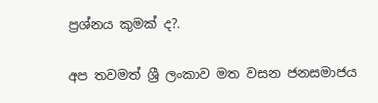ප්‍රශ්නය කුමක් ද?.

අප තවමත් ශ්‍රී ලංකාව මත වසන ජනසමාජය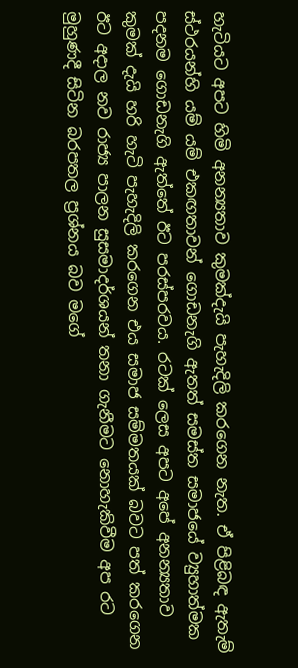හැටියට අපට හිමි අනන්‍යතාව කුමක්දැයි පැහැදිලි කරගෙන නැත. ඒ පිළිබඳ ඇතැම් ස්ථරයන්හි යම් යම් එකඟතාවන් ගොඩනැගි ඇතත් සමස්ත සමාජයේ ව්‍යුහාත්මක පදනම ගොඩනැගි ඇත්තේ ඊට පරස්පරවය. රටක් ලෙස අපට අපේ අනන්‍යතාව කුමක් දැයි හරි හැටි පැහැදිලි කරගෙන එය සමාජ සම්මතයක් බවට පත් කරගෙන ඊට අදාල නව රාජ්‍ය පාලන සුසමාදර්ශයන් තනා ගැනීමට නොහැකිවීම අප රට මුහුණදී සිටින බරපතල ප්‍රශ්නය බව මගේ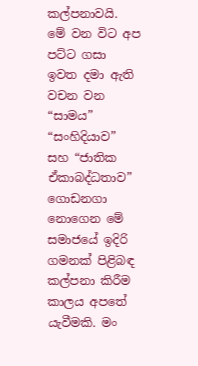කල්පනාවයි.
මේ වන විට අප පට්ට ගසා ඉවත දමා ඇති වචන වන “සාමය” “සංහිදියාව” සහ “ජාතික ඒකාබද්ධතාව” ගොඩනගා නොගෙන මේ සමාජයේ ඉදිරි ගමනක් පිළිබඳ කල්පනා කිරීම කාලය අපතේ යැවීමකි. මං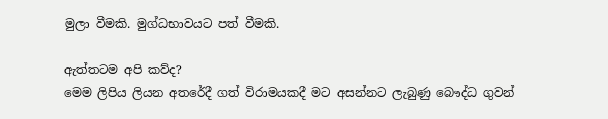මුලා වීමකි. මුග්ධභාවයට පත් වීමකි.

ඇත්තටම අපි කව්ද?
මෙම ලිපිය ලියන අතරේදී ගත් විරාමයකදී මට අසන්නට ලැබුණු බෞද්ධ ගුවන්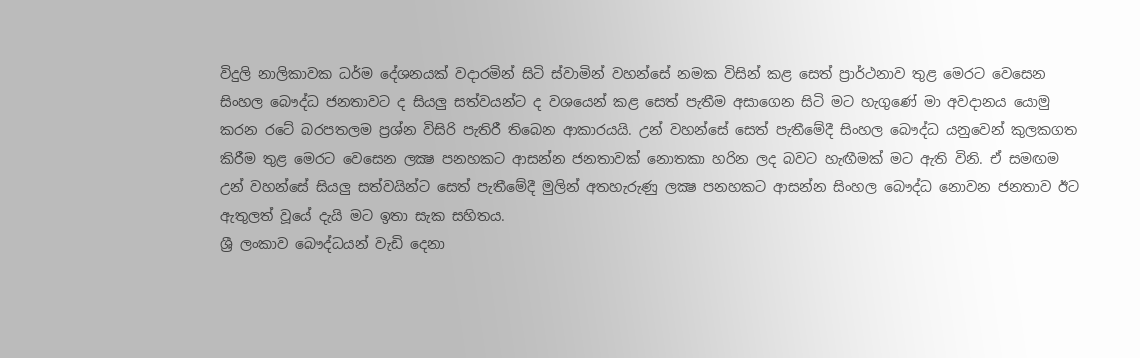විදුලි නාලිකාවක ධර්ම දේශනයක් වදාරමින් සිටි ස්වාමින් වහන්සේ නමක විසින් කළ සෙත් ප්‍රාර්ථනාව තුළ මෙරට වෙසෙන සිංහල බෞද්ධ ජනතාවට ද සියලු සත්වයන්ට ද වශයෙන් කළ සෙත් පැතීම අසාගෙන සිටි මට හැගුණේ මා අවදානය යොමු කරන රටේ බරපතලම ප්‍රශ්න විසිරි පැතිරී තිබෙන ආකාරයයි. උන් වහන්සේ සෙත් පැතීමේදී සිංහල බෞද්ධ යනුවෙන් කුලකගත කිරීම තුළ මෙරට වෙසෙන ලක්‍ෂ පනහකට ආසන්න ජනතාවක් නොතකා හරින ලද බවට හැඟීමක් මට ඇති විනි. ඒ සමඟම උන් වහන්සේ සියලු සත්වයින්ට සෙත් පැතීමේදී මුලින් අතහැරුණු ලක්‍ෂ පනහකට ආසන්න සිංහල බෞද්ධ නොවන ජනතාව ඊට ඇතුලත් වූයේ දැයි මට ඉතා සැක සහිතය.
ශ්‍රී ලංකාව බෞද්ධයන් වැඩි දෙනා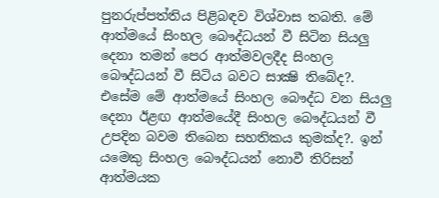පුනරුප්පත්තිය පිළිබඳව විශ්වාස තබති. මේ ආත්මයේ සිංහල බෞද්ධයන් වී සිටින සියලු දෙනා තමන් පෙර ආත්මවලදීද සිංහල බෞද්ධයන් වී සිටිය බවට සාක්‍ෂි තිබේද?. එසේම මේ ආත්මයේ සිංහල බෞද්ධ වන සියලු දෙනා ඊළඟ ආත්මයේදී සිංහල බෞද්ධයන් වී උපදින බවම තිබෙන සහතිකය කුමක්ද?. ඉන් යමෙකු සිංහල බෞද්ධයන් නොවී තිරිසන් ආත්මයක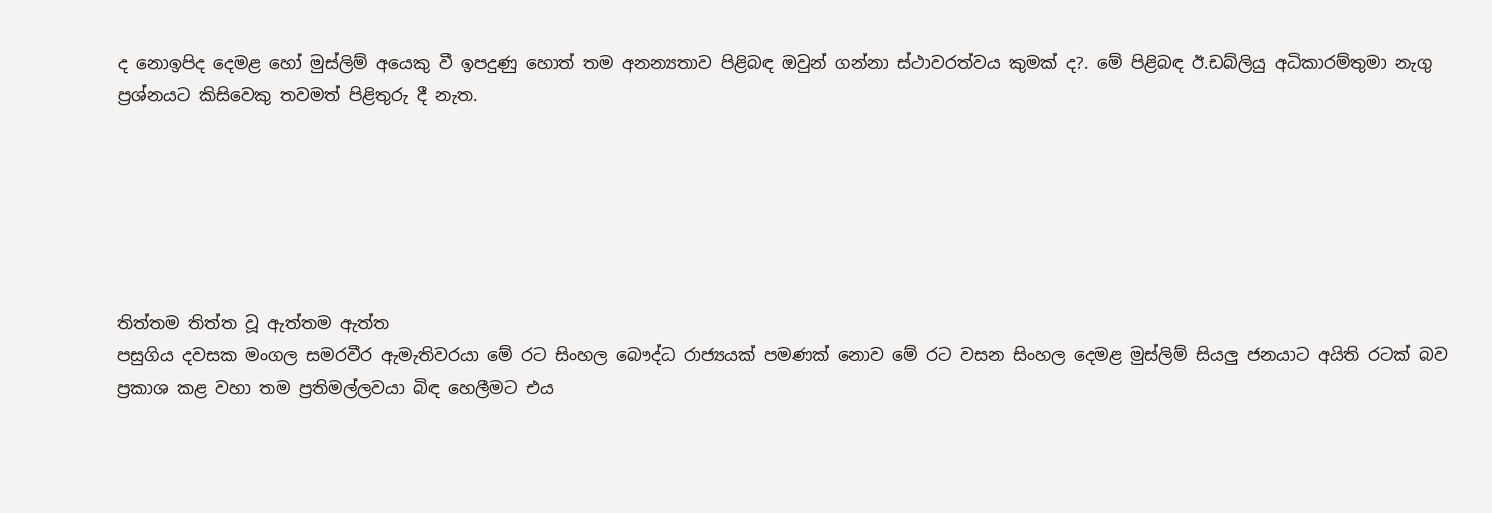ද නොඉපිද දෙමළ හෝ මුස්ලිම් අයෙකු වී ඉපදුණු හොත් තම අනන්‍යතාව පිළිබඳ ඔවුන් ගන්නා ස්ථාවරත්වය කුමක් ද?. මේ පිළිබඳ ඊ.ඩබ්ලියු අධිකාරම්තුමා නැගු ප්‍රශ්නයට කිසිවෙකු තවමත් පිළිතුරු දී නැත.






තිත්තම තිත්ත වූ ඇත්තම ඇත්ත
පසුගිය දවසක මංගල සමරවීර ඇමැතිවරයා මේ රට සිංහල බෞද්ධ රාජ්‍යයක් පමණක් නොව මේ රට වසන සිංහල දෙමළ මුස්ලිම් සියලු ජනයාට අයිති රටක් බව ප්‍රකාශ කළ වහා තම ප්‍රතිමල්ලවයා බිඳ හෙලීමට එය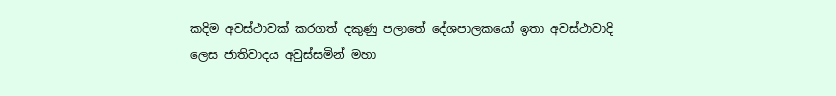කදිම අවස්ථාවක් කරගත් දකුණු පලාතේ දේශපාලකයෝ ඉතා අවස්ථාවාදි ලෙස ජාතිවාදය අවුස්සමින් මහා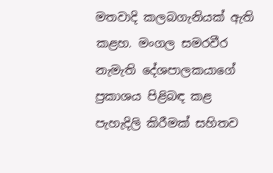මතවාදි කලබගැනියක් ඇති කළහ. මංගල සමරවීර නැමැති දේශපාලකයාගේ ප්‍රකාශය පිළිබඳ කළ පැහැදිලි කිරීමක් සහිතව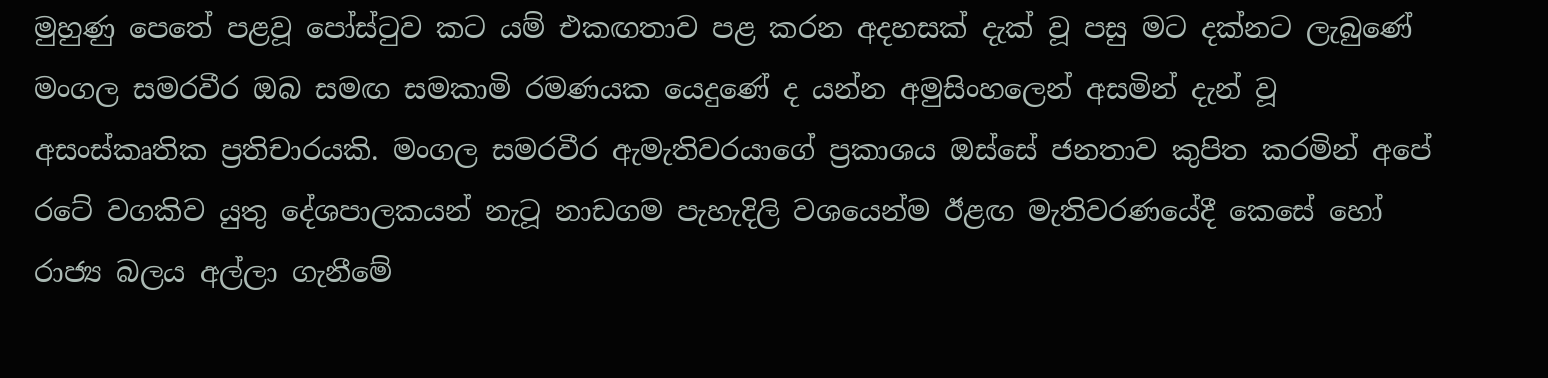මුහුණු පෙතේ පළවූ පෝස්ටුව කට යම් එකඟතාව පළ කරන අදහසක් දැක් වූ පසු මට දක්නට ලැබුණේ මංගල සමරවීර ඔබ සමඟ සමකාමි රමණයක යෙදුණේ ද යන්න අමුසිංහලෙන් අසමින් දැන් වූ අසංස්කෘතික ප්‍රතිචාරයකි. මංගල සමරවීර ඇමැතිවරයාගේ ප්‍රකාශය ඔස්සේ ජනතාව කුපිත කරමින් අපේ රටේ වගකිව යුතු දේශපාලකයන් නැටූ නාඩගම පැහැදිලි වශයෙන්ම ඊළඟ මැතිවරණයේදී කෙසේ හෝ රාජ්‍ය බලය අල්ලා ගැනීමේ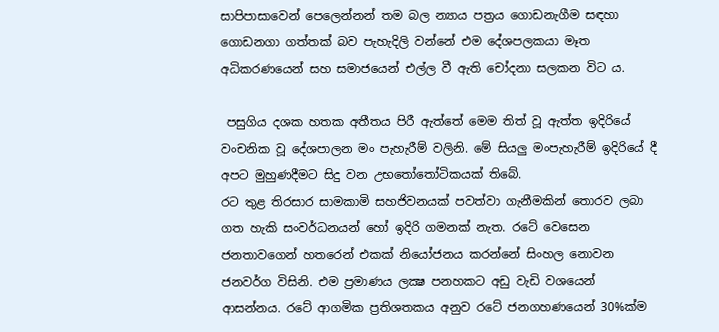සාපිපාසාවෙන් පෙලෙන්නන් තම බල න්‍යාය පත්‍රය ගොඩනැගීම සඳහා ගොඩනගා ගත්තක් බව පැහැදිලි වන්නේ එම දේශපලකයා මෑත අධිකරණයෙන් සහ සමාජයෙන් එල්ල වී ඇති චෝදනා සලකන විට ය.

 පසුගිය දශක හතක අතීතය පිරී ඇත්තේ මෙම තිත් වූ ඇත්ත ඉදිරියේ වංචනික වූ දේශපාලන මං පැහැරීම් වලිනි. මේ සියලු මංපැහැරීම් ඉදිරියේ දී අපට මුහුණදීමට සිදු වන උභතෝතෝටිකයක් තිබේ.
රට තුළ තිරසාර සාමකාමි සහජිවනයක් පවත්වා ගැනීමකින් තොරව ලබා ගත හැකි සංවර්ධනයන් හෝ ඉදිරි ගමනක් නැත. රටේ වෙසෙන ජනතාවගෙන් හතරෙන් එකක් නියෝජනය කරන්නේ සිංහල නොවන ජනවර්ග විසිනි. එම ප්‍රමාණය ලක්‍ෂ පනහකට අඩු වැඩි වශයෙන් ආසන්නය. රටේ ආගමික ප්‍රතිශතකය අනුව රටේ ජනගහණයෙන් 30%ක්ම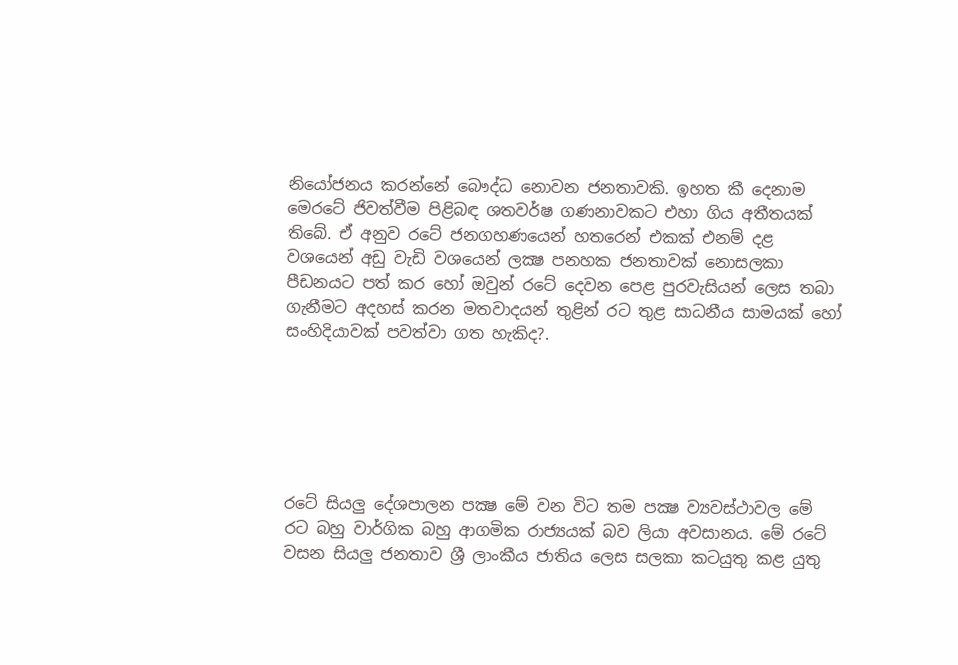නියෝජනය කරන්නේ බෞද්ධ නොවන ජනතාවකි. ඉහත කී දෙනාම මෙරටේ ජිවත්වීම පිළිබඳ ශතවර්ෂ ගණනාවකට එහා ගිය අතීතයක් තිබේ. ඒ අනුව රටේ ජනගහණයෙන් හතරෙන් එකක් එනම් දළ වශයෙන් අඩු වැඩි වශයෙන් ලක්‍ෂ පනහක ජනතාවක් නොසලකා පීඩනයට පත් කර හෝ ඔවුන් රටේ දෙවන පෙළ පුරවැසියන් ලෙස තබා ගැනීමට අදහස් කරන මතවාදයන් තුළින් රට තුළ සාධනීය සාමයක් හෝ සංහිදියාවක් පවත්වා ගත හැකිද?.






රටේ සියලු දේශපාලන පක්‍ෂ මේ වන විට තම පක්‍ෂ ව්‍යවස්ථාවල මේ රට බහු වාර්ගික බහු ආගමික රාජ්‍යයක් බව ලියා අවසානය. මේ රටේ වසන සියලු ජනතාව ශ්‍රී ලාංකීය ජාතිය ලෙස සලකා කටයුතු කළ යුතු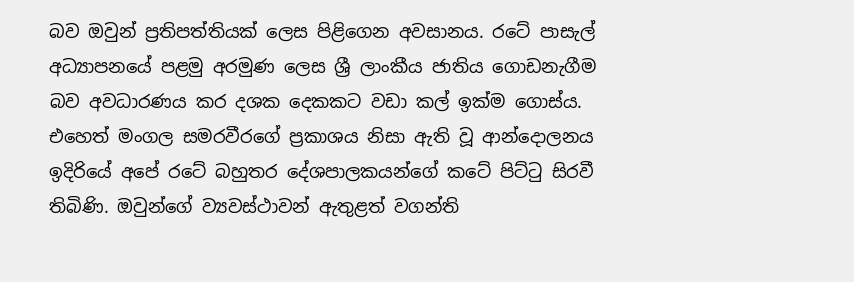බව ඔවුන් ප්‍රතිපත්තියක් ලෙස පිළිගෙන අවසානය. රටේ පාසැල් අධ්‍යාපනයේ පළමු අරමුණ ලෙස ශ්‍රී ලාංකීය ජාතිය ගොඩනැගීම බව අවධාරණය කර දශක දෙකකට වඩා කල් ඉක්ම ගොස්ය. එහෙත් මංගල සමරවීරගේ ප්‍රකාශය නිසා ඇති වූ ආන්දොලනය ඉදිරියේ අපේ රටේ බහුතර දේශපාලකයන්ගේ කටේ පිට්ටු සිරවී තිබිණි. ඔවුන්ගේ ව්‍යවස්ථාවන් ඇතුළත් වගන්ති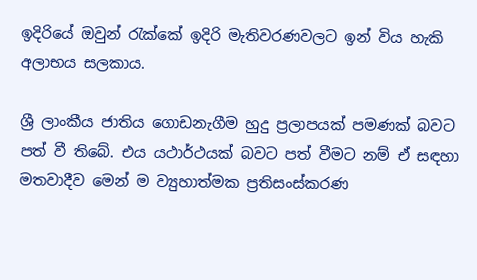ඉදිරියේ ඔවුන් රැක්කේ ඉදිරි මැතිවරණවලට ඉන් විය හැකි අලාභය සලකාය.

ශ්‍රී ලාංකීය ජාතිය ගොඩනැගීම හුදු ප්‍රලාපයක් පමණක් බවට පත් වී තිබේ. එය යථාර්ථයක් බවට පත් වීමට නම් ඒ සඳහා මතවාදීව මෙන් ම ව්‍යුහාත්මක ප්‍රතිසංස්කරණ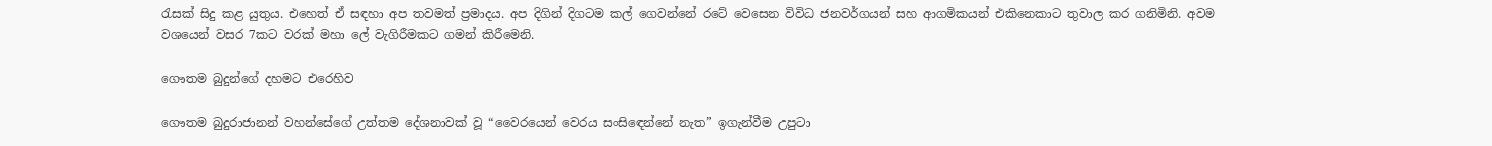රැසක් සිදු කළ යුතුය. එහෙත් ඒ සඳහා අප තවමත් ප්‍රමාදය. අප දිගින් දිගටම කල් ගෙවන්නේ රටේ වෙසෙන විවිධ ජනවර්ගයන් සහ ආගමිකයන් එකිනෙකාට තුවාල කර ගනිමිනි. අවම වශයෙන් වසර 7කට වරක් මහා ලේ වැගිරීමකට ගමන් කිරීමෙනි.

ගෞතම බුදුන්ගේ දහමට එරෙහිව

ගෞතම බුදුරාජානන් වහන්සේගේ උත්තම දේශනාවක් වූ “වෛරයෙන් වෙරය සංසිඳෙන්නේ නැත” ඉගැන්වීම උපුටා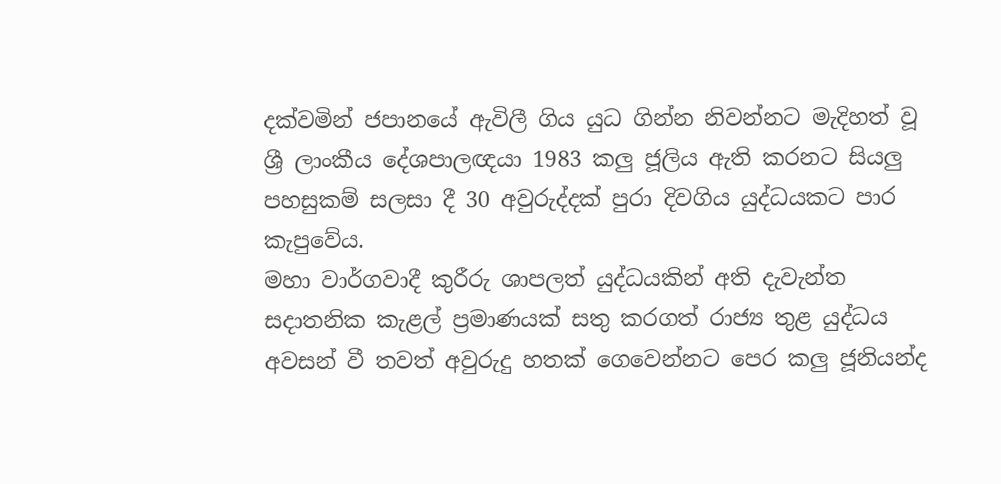දක්වමින් ජපානයේ ඇවිලී ගිය යුධ ගින්න නිවන්නට මැදිහත් වූ ශ්‍රී ලාංකීය දේශපාලඥයා 1983 කලු ජූලිය ඇති කරනට සියලු පහසුකම් සලසා දී 30 අවුරුද්දක් පුරා දිවගිය යුද්ධයකට පාර කැපුවේය.
මහා වාර්ගවාදී කුරීරු ශාපලත් යුද්ධයකින් අති දැවැන්ත සදාතනික කැළල් ප්‍රමාණයක් සතු කරගත් රාජ්‍ය තුළ යුද්ධය අවසන් වී තවත් අවුරුදු හතක් ගෙවෙන්නට පෙර කලු ජූනියන්ද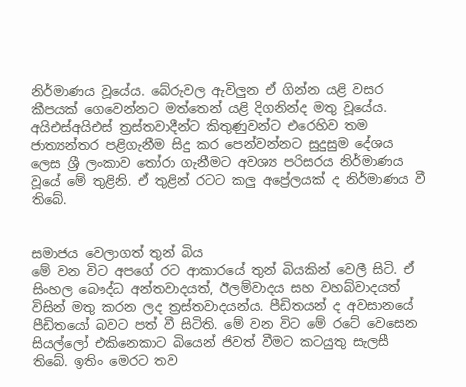නිර්මාණය වූයේය. බේරුවල ඇවිලුන ඒ ගින්න යළි වසර කීපයක් ගෙවෙන්නට මත්තෙන් යළි දිගනින්ද මතු වූයේය. අයිඑස්අයිඑස් ත්‍රස්තවාදීන්ට කිතුණුවන්ට එරෙහිව තම ජාත්‍යන්තර පළිගැනීම සිදු කර පෙන්වන්නට සුදුසුම දේශය ලෙස ශ්‍රී ලංකාව තෝරා ගැනීමට අවශ්‍ය පරිසරය නිර්මාණය වූයේ මේ තුළිනි. ඒ තුළින් රටට කලු අප්‍රේලයක් ද නිර්මාණය වී තිබේ.


සමාජය වෙලාගත් තුන් බිය
මේ වන විට අපගේ රට ආකාරයේ තුන් බියකින් වෙලී සිටි. ඒ සිංහල බෞද්ධ අන්තවාදයත්, ඊලම්වාදය සහ වහබ්වාදයත් විසින් මතු කරන ලද ත්‍රස්තවාදයන්ය. පීඩිතයන් ද අවසානයේ පීඩිතයෝ බවට පත් වී සිටිති. මේ වන විට මේ රටේ වෙසෙන සියල්ලෝ එකිනෙකාට බියෙන් ජිවත් වීමට කටයුතු සැලසී තිබේ. ඉතිං මෙරට තව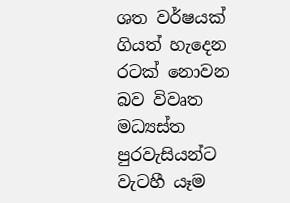ශත වර්ෂයක් ගියත් හැදෙන රටක් නොවන බව විවෘත මධ්‍යස්ත පුරවැසියන්ට වැටහී යෑම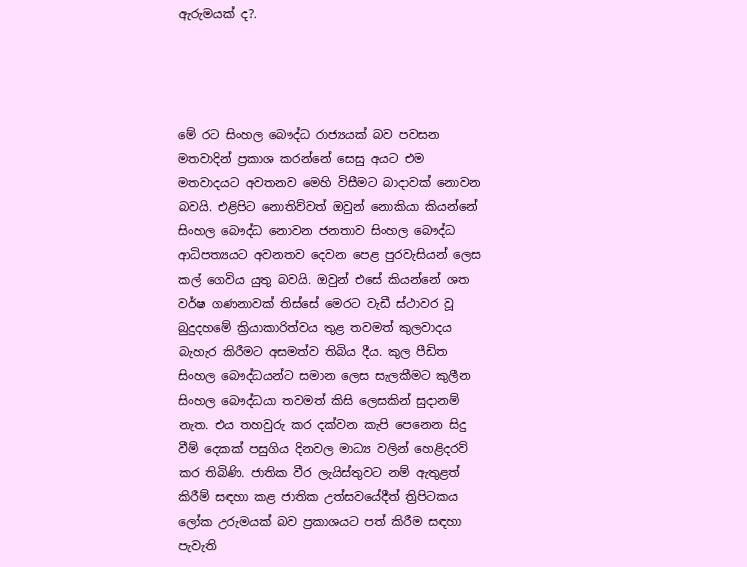ඇරුමයක් ද?.




මේ රට සිංහල බෞද්ධ රාජ්‍යයක් බව පවසන මතවාදින් ප්‍රකාශ කරන්නේ සෙසු අයට එම මතවාදයට අවතනව මෙහි විසීමට බාදාවක් නොවන බවයි. එළිපිට නොතිව්වත් ඔවුන් නොකියා කියන්නේ සිංහල බෞද්ධ නොවන ජනතාව සිංහල බෞද්ධ ආධිපත්‍යයට අවනතව දෙවන පෙළ පුරවැසියන් ලෙස කල් ගෙවිය යුතු බවයි. ඔවුන් එසේ කියන්නේ ශත වර්ෂ ගණනාවක් තිස්සේ මෙරට වැඩී ස්ථාවර වූ බුදුදහමේ ක්‍රියාකාරිත්වය තුළ තවමත් කුලවාදය බැහැර කිරීමට අසමත්ව තිබිය දීය. කුල පීඩිත සිංහල බෞද්ධයන්ට සමාන ලෙස සැලකීමට කුලීන සිංහල බෞද්ධයා තවමත් කිසි ලෙසකින් සුදානම් නැත. එය තහවුරු කර දක්වන කැපි පෙනෙන සිදු වීම් දෙකක් පසුගිය දිනවල මාධ්‍ය වලින් හෙළිදරව් කර තිබිණි. ජාතික වීර ලැයිස්තුවට නම් ඇතුළත් කිරීම් සඳහා කළ ජාතික උත්සවයේදීත් ත්‍රිපිටකය ලෝක උරුමයක් බව ප්‍රකාශයට පත් කිරීම සඳහා පැවැති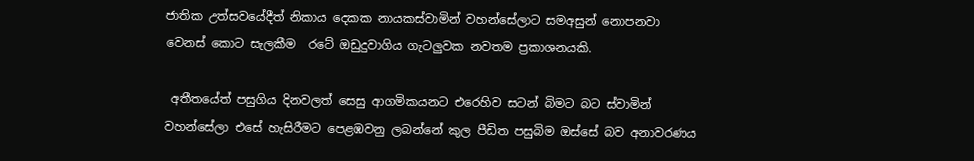ජාතික උත්සවයේදීත් නිකාය දෙකක නායකස්වාමින් වහන්සේලාට සමඅසුන් නොපනවා වෙනස් කොට සැලකීම  රටේ ඔඩුදුවාගිය ගැටලුවක නවතම ප්‍රකාශනයකි.

 අතීතයේත් පසුගිය දිනවලත් සෙසු ආගමිකයනට එරෙහිව සටන් බිමට බට ස්වාමින් වහන්සේලා එසේ හැසිරීමට පෙළඹවනු ලබන්නේ කුල පීඩිත පසුබිම ඔස්සේ බව අනාවරණය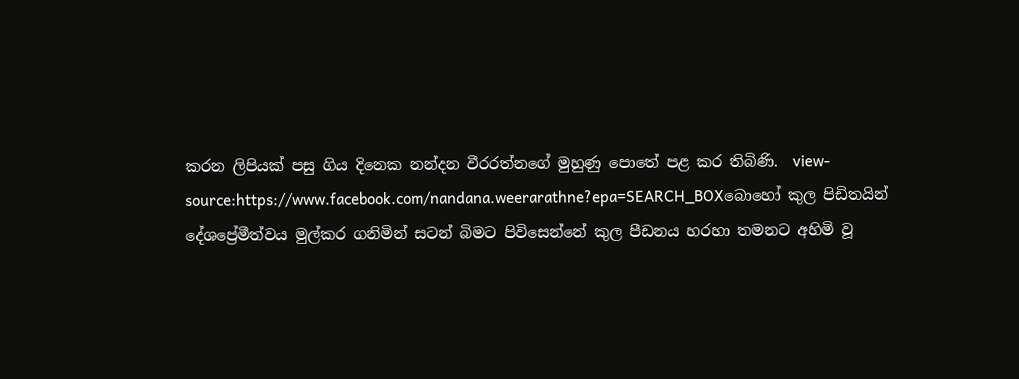කරන ලිපියක් පසු ගිය දිනෙක නන්දන වීරරත්නගේ මුහුණු පොතේ පළ කර තිබිණි.  view-source:https://www.facebook.com/nandana.weerarathne?epa=SEARCH_BOXබොහෝ කුල පිඩිතයින් දේශප්‍රේමීත්වය මුල්කර ගනිමින් සටන් බිමට පිවිසෙන්නේ කුල පීඩනය හරහා තමනට අහිමි වූ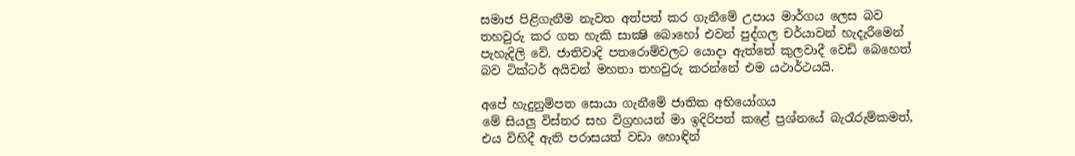සමාජ පිළිගැනීම නැවත අත්පත් කර ගැනීමේ උපාය මාර්ගය ලෙස බව තහවුරු කර ගත හැකි සාක්‍ෂි බොහෝ එවන් පුද්ගල චර්යාවන් හැදැරීමෙන් පැහැදිලි වේ. ජාතිවාදි පතරොම්වලට යොදා ඇත්තේ කුලවාදී වෙඩි බෙහෙත් බව ටික්ටර් අයිවන් මහතා තහවුරු කරන්නේ එම යථාර්ථයයි.

අපේ හැදුනුම්පත සොයා ගැනීමේ ජාතික අභියෝගය
මේ සියලු විස්තර සහ විග්‍රහයන් මා ඉදිරිපත් කළේ ප්‍රශ්නයේ බැරෑරුම්කමත්, එය විහිදී ඇති පරාසයත් වඩා හොඳින්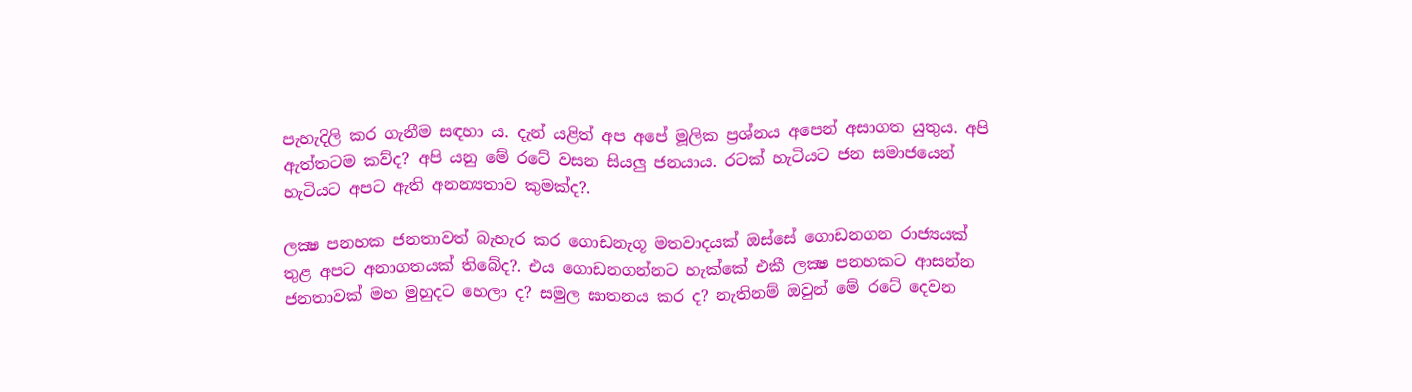පැහැදිලි කර ගැනීම සඳහා ය. දැන් යළිත් අප අපේ මූලික ප්‍රශ්නය අපෙන් අසාගත යුතුය. අපි ඇත්තටම කව්ද? අපි යනු මේ රටේ වසන සියලු ජනයාය. රටක් හැටියට ජන සමාජයෙන් හැටියට අපට ඇති අනන්‍යතාව කුමක්ද?.

ලක්‍ෂ පනහක ජනතාවත් බැහැර කර ගොඩනැගූ මතවාදයක් ඔස්සේ ගොඩනගන රාජ්‍යයක් තුළ අපට අනාගතයක් තිබේද?. එය ගොඩනගන්නට හැක්කේ එකී ලක්‍ෂ පනහකට ආසන්න ජනතාවක් මහ මුහුදට හෙලා ද? සමුල ඝාතනය කර ද? නැතිනම් ඔවුන් මේ රටේ දෙවන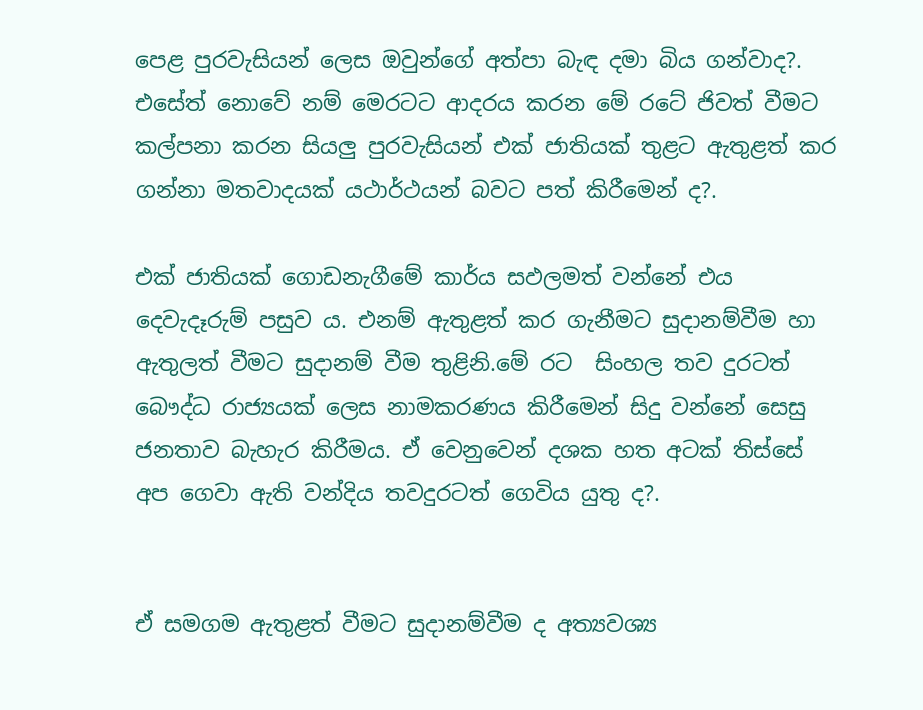පෙළ පුරවැසියන් ලෙස ඔවුන්ගේ අත්පා බැඳ දමා බිය ගන්වාද?. එසේත් නොවේ නම් මෙරටට ආදරය කරන මේ රටේ ජිවත් වීමට කල්පනා කරන සියලු පුරවැසියන් එක් ජාතියක් තුළට ඇතුළත් කර ගන්නා මතවාදයක් යථාර්ථයන් බවට පත් කිරීමෙන් ද?.

එක් ජාතියක් ගොඩනැගීමේ කාර්ය සඵලමත් වන්නේ එය දෙවැදෑරුම් පසුව ය. එනම් ඇතුළත් කර ගැනීමට සුදානම්වීම හා ඇතුලත් වීමට සුදානම් වීම තුළිනි.මේ රට  සිංහල තව දුරටත් බෞද්ධ රාජ්‍යයක් ලෙස නාමකරණය කිරීමෙන් සිදු වන්නේ සෙසු ජනතාව බැහැර කිරීමය. ඒ වෙනුවෙන් දශක හත අටක් තිස්සේ අප ගෙවා ඇති වන්දිය තවදුරටත් ගෙවිය යුතු ද?.


ඒ සමගම ඇතුළත් වීමට සුදානම්වීම ද අත්‍යවශ්‍ය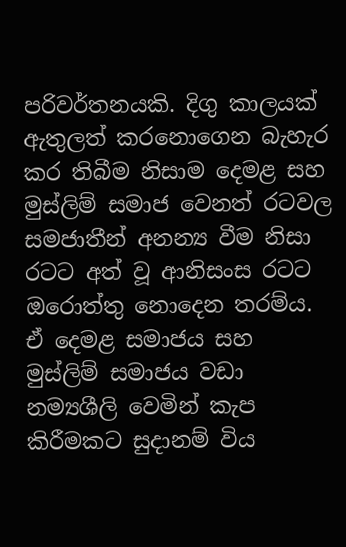පරිවර්තනයකි. දිගු කාලයක් ඇතුලත් කරනොගෙන බැහැර කර තිබීම නිසාම දෙමළ සහ මුස්ලිම් සමාජ වෙනත් රටවල සමජාතීන් අනන්‍ය වීම නිසා රටට අත් වූ ආනිසංස රටට ඔරොත්තු නොදෙන තරම්ය. ඒ දෙමළ සමාජය සහ මුස්ලිම් සමාජය වඩා නම්‍යශීලි වෙමින් කැප කිරීමකට සුදානම් විය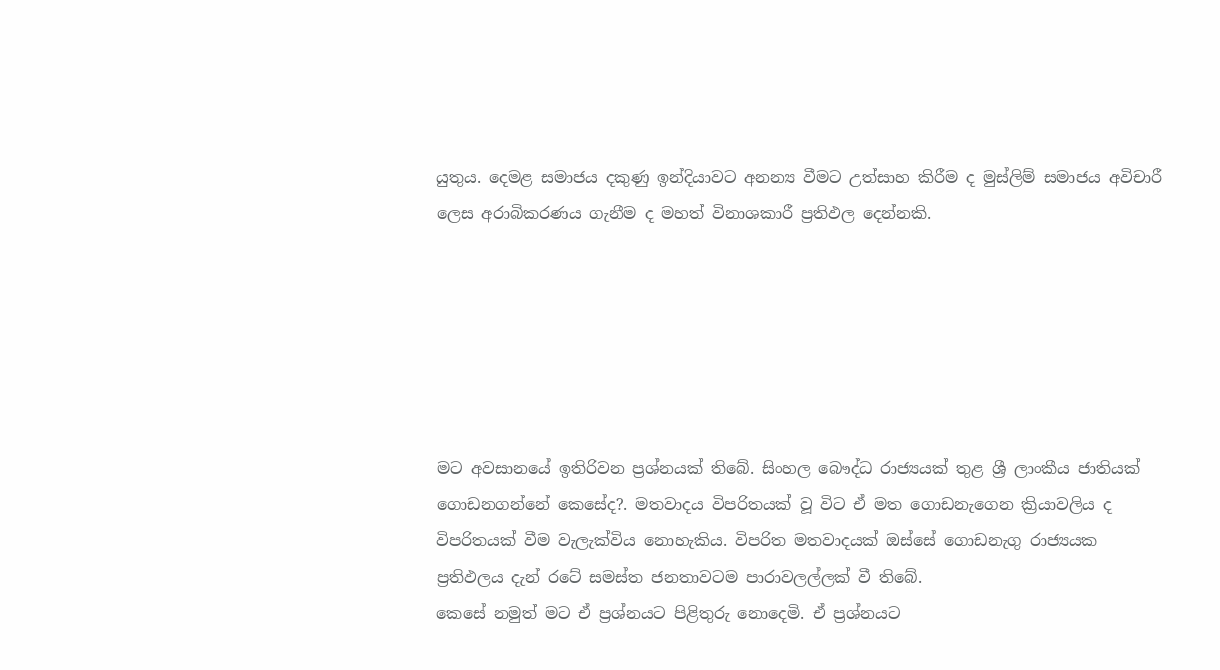යුතුය. දෙමළ සමාජය දකුණු ඉන්දියාවට අනන්‍ය වීමට උත්සාහ කිරීම ද මුස්ලිම් සමාජය අවිචාරී ලෙස අරාබිකරණය ගැනීම ද මහත් විනාශකාරී ප්‍රතිඵල දෙන්නකි.






මට අවසානයේ ඉතිරිවන ප්‍රශ්නයක් තිබේ. සිංහල බෞද්ධ රාජ්‍යයක් තුළ ශ්‍රී ලාංකීය ජාතියක් ගොඩනගන්නේ කෙසේද?. මතවාදය විපරිතයක් වූ විට ඒ මත ගොඩනැගෙන ක්‍රියාවලිය ද විපරිතයක් වීම වැලැක්විය නොහැකිය. විපරිත මතවාදයක් ඔස්සේ ගොඩනැගු රාජ්‍යයක ප්‍රතිඵලය දැන් රටේ සමස්ත ජනතාවටම පාරාවලල්ලක් වී තිබේ.
කෙසේ නමුත් මට ඒ ප්‍රශ්නයට පිළිතුරු නොදෙමි. ඒ ප්‍රශ්නයට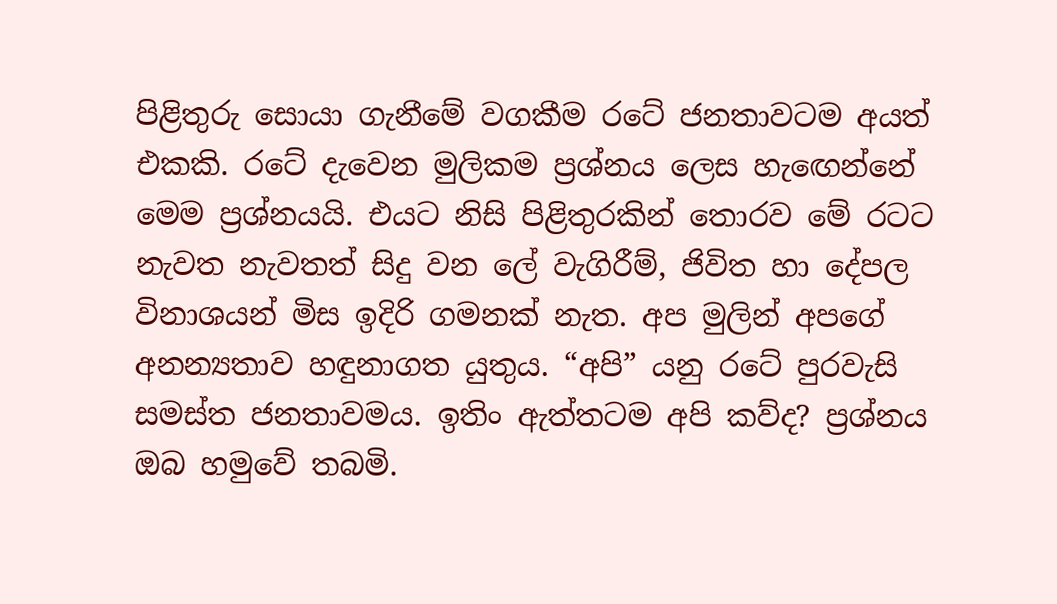පිළිතුරු සොයා ගැනීමේ වගකීම රටේ ජනතාවටම අයත් එකකි. රටේ දැවෙන මුලිකම ප්‍රශ්නය ලෙස හැඟෙන්නේ මෙම ප්‍රශ්නයයි. එයට නිසි පිළිතුරකින් තොරව මේ රටට නැවත නැවතත් සිදු වන ලේ වැගිරීම්, ජිවිත හා දේපල විනාශයන් මිස ඉදිරි ගමනක් නැත. අප මුලින් අපගේ අනන්‍යතාව හඳුනාගත යුතුය. “අපි” යනු රටේ පුරවැසි සමස්ත ජනතාවමය. ඉතිං ඇත්තටම අපි කව්ද? ප්‍රශ්නය ඔබ හමුවේ තබමි.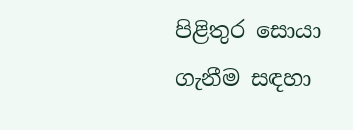පිළිතුර සොයා ගැනීම සඳහා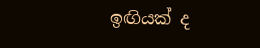ඉඟියක් ද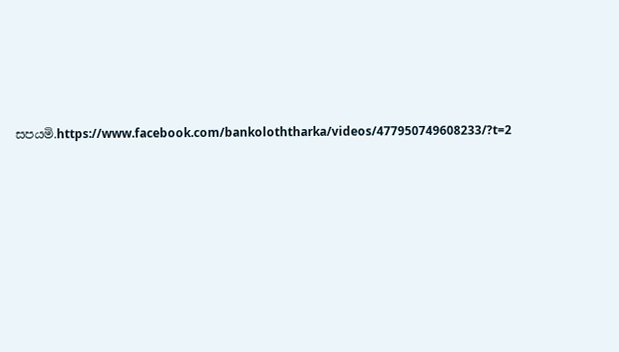සපයමි.https://www.facebook.com/bankoloththarka/videos/477950749608233/?t=2